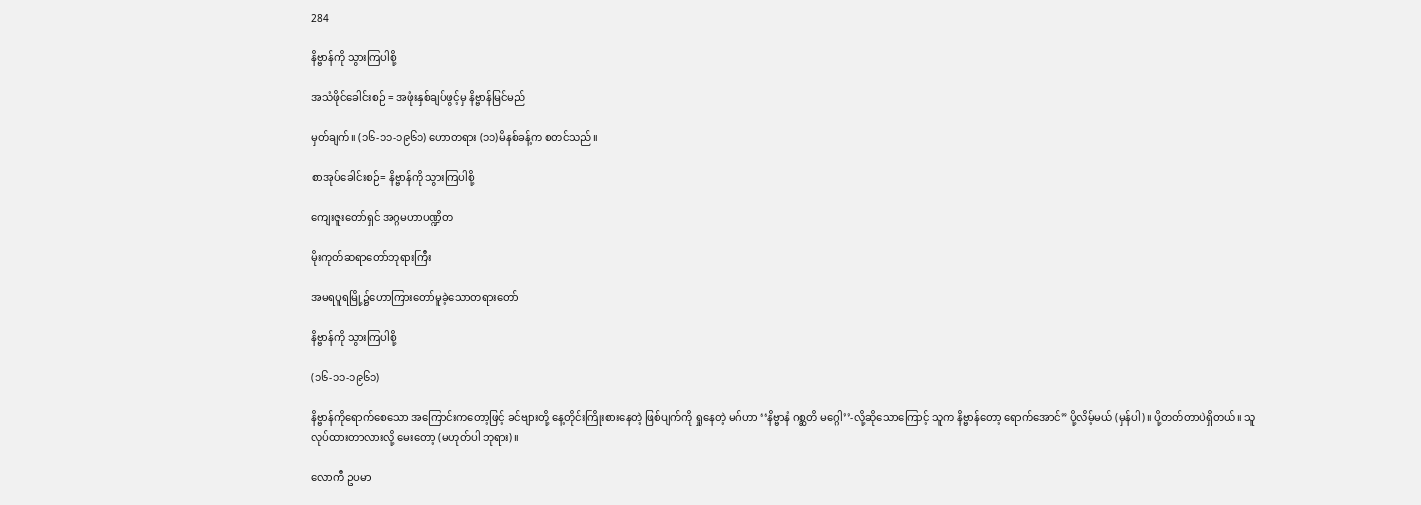284

နိဗ္ဗာန်ကို သွားကြပါစို့

အသံဖိုင်ခေါင်းစဉ် = အဖုံးနှစ်ချပ်ဖွင့်မှ နိဗ္ဗာန်မြင်မည်

မှတ်ချက်။ (၁၆-၁၁-၁၉၆၁) ဟောတရား (၁၁)မိနစ်ခန့်က စတင်သည်။

စာအုပ်ခေါင်းစဉ်= နိဗ္ဗာန်ကို သွားကြပါစို့

ကျေးဇူးတော်ရှင် အဂ္ဂမဟာပဏ္ဍိတ

မိုးကုတ်ဆရာတော်ဘုရားကြီး

အမရပူရမြို့၌ဟောကြားတော်မူခဲ့သောတရားတော်

နိဗ္ဗာန်ကို သွားကြပါစို့

(၁၆-၁၁-၁၉၆၁)

နိဗ္ဗာန်ကိုရောက်စေသော အကြောင်းကတော့ဖြင့် ခင်ဗျားတို့ နေ့တိုင်းကြိုးစားနေတဲ့ ဖြစ်ပျက်ကို ရှုနေတဲ့ မဂ်ဟာ ‘‘နိဗ္ဗာနံ ဂစ္ဆတိ မဂ္ဂေါ’’-လို့ဆိုသောကြောင့် သူက နိဗ္ဗာန်တော့ ရောက်အောင်” ပို့လိမ့်မယ် (မှန်ပါ)။ ပို့တတ်တာပဲရှိတယ်။ သူလုပ်ထားတာလားလို့ မေးတော့ (မဟုတ်ပါ ဘုရား)။

လောကီ ဥပမာ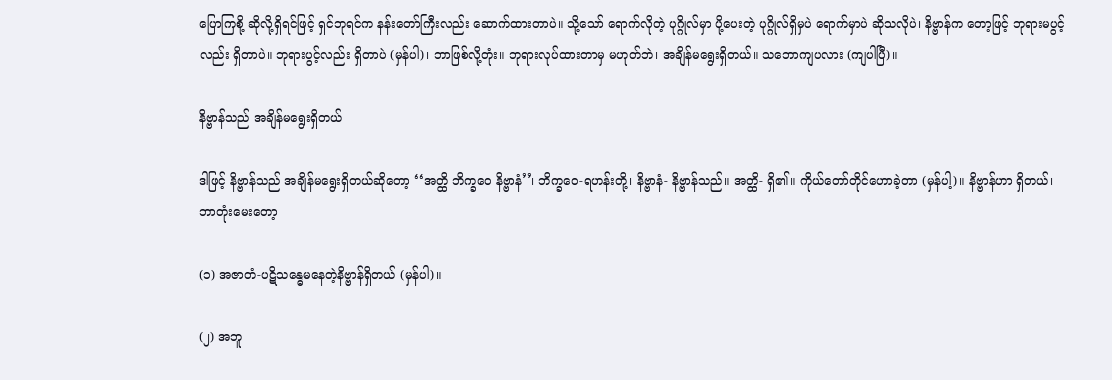ပြောကြစို့ ဆိုလို့ရှိရင်ဖြင့် ရှင်ဘုရင်က နန်းတော်ကြီးလည်း ဆောက်ထားတာပဲ။ သို့သော် ရောက်လိုတဲ့ ပုဂ္ဂိုလ်မှာ ပို့ပေးတဲ့ ပုဂ္ဂိုလ်ရှိမှပဲ ရောက်မှာပဲ ဆိုသလိုပဲ၊ နိဗ္ဗာန်က တော့ဖြင့် ဘုရားမပွင့်လည်း ရှိတာပဲ။ ဘုရားပွင့်လည်း ရှိတာပဲ (မှန်ပါ)၊ ဘာဖြစ်လို့တုံး။ ဘုရားလုပ်ထားတာမှ မဟုတ်ဘဲ၊ အချိန်မရွေးရှိတယ်။ သဘောကျပလား (ကျပါပြီ)။

နိဗ္ဗာန်သည် အချိန်မရွေးရှိတယ်

ဒါဖြင့် နိဗ္ဗာန်သည် အချိန်မရွေးရှိတယ်ဆိုတော့ ‘‘အတ္ထိ ဘိက္ခဝေ နိဗ္ဗာနံ’’၊ ဘိက္ခဝေ-ရဟန်းတို့၊ နိဗ္ဗာနံ- နိဗ္ဗာန်သည်။ အတ္ထိ- ရှိ၏။ ကိုယ်တော်တိုင်ဟောခဲ့တာ (မှန်ပါ့)။ နိဗ္ဗာန်ဟာ ရှိတယ်၊ ဘာတုံးမေးတော့

(၁) အဇာတံ-ပဋိသန္ဓေမနေတဲ့နိဗ္ဗာန်ရှိတယ် (မှန်ပါ)။

(၂) အဘူ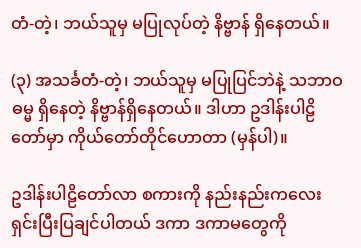တံ-တဲ့၊ ဘယ်သူမှ မပြုလုပ်တဲ့ နိဗ္ဗာန် ရှိနေတယ်။

(၃) အသင်္ခတံ-တဲ့၊ ဘယ်သူမှ မပြုပြင်ဘဲနဲ့ သဘာဝဓမ္မ ရှိနေတဲ့ နိဗ္ဗာန်ရှိနေတယ်။ ဒါဟာ ဥဒါန်းပါဠိတော်မှာ ကိုယ်တော်တိုင်ဟောတာ (မှန်ပါ)။

ဥဒါန်းပါဠိတော်လာ စကားကို နည်းနည်းကလေး ရှင်းပြီးပြချင်ပါတယ် ဒကာ ဒကာမတွေကို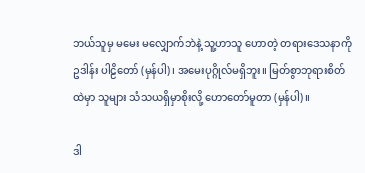ဘယ်သူမှ မမေး မလျှောက်ဘဲနဲ့ သူ့ဟာသူ ဟောတဲ့ တရားဒေသနာကို ဥဒါန်း ပါဠိတော် (မှန်ပါ)၊ အမေးပုဂ္ဂိုလ်မရှိဘူး။ မြတ်စွာဘုရားစိတ်ထဲမှာ သူများ သံသယရှိမှာစိုးလို့ ဟောတော်မူတာ (မှန်ပါ)။

ဒါ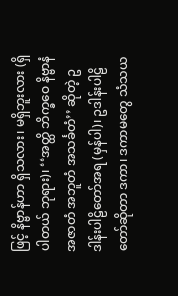ဖြင့် နိဗ္ဗာန်ဟာ ရှိသလား၊ မရှိဘူးလား (ရှိပါတယ် ဘုရား)၊ ‘‘အတ္ထိ ဘိက္ခဝေ နိဗ္ဗာနံ အဇာတံ အဘူတံ အသင်္ခတံ’’ ဆိုတဲ့ ဥဒါန်းပါဠိတော်အရ (မှန်ပါ)၊ ဥဒါန်းပါဠိတော်ဆိုတာ ဒကာ၊ ဒကာမတွေ သံသယ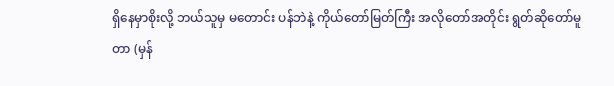ရှိနေမှာစိုးလို့ ဘယ်သူမှ မတောင်း ပန်ဘဲနဲ့ ကိုယ်တော်မြတ်ကြီး အလိုတော်အတိုင်း ရွတ်ဆိုတော်မူတာ (မှန်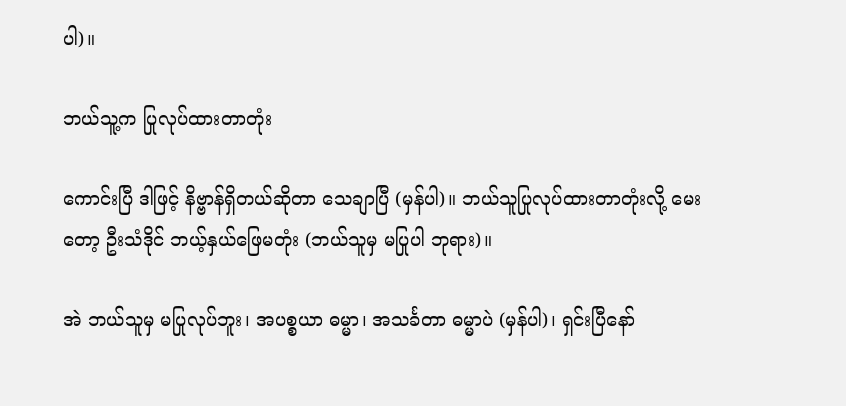ပါ)။

ဘယ်သူ့က ပြုလုပ်ထားတာတုံး

ကောင်းပြီ ဒါဖြင့် နိဗ္ဗာန်ရှိတယ်ဆိုတာ သေချာပြီ (မှန်ပါ)။ ဘယ်သူပြုလုပ်ထားတာတုံးလို့ မေးတော့ ဦးသံဒိုင် ဘယ့်နှယ်ဖြေမတုံး (ဘယ်သူမှ မပြုပါ ဘုရား)။

အဲ ဘယ်သူမှ မပြုလုပ်ဘူး၊ အပစ္စယာ ဓမ္မာ၊ အသင်္ခတာ ဓမ္မာပဲ (မှန်ပါ)၊ ရှင်းပြီနော်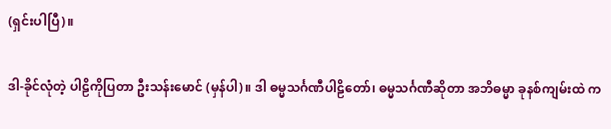(ရှင်းပါပြီ)။

ဒါ-ခိုင်လုံတဲ့ ပါဠိကိုပြတာ ဦးသန်းမောင် (မှန်ပါ)။ ဒါ ဓမ္မသင်္ဂဏီပါဠိတော်၊ ဓမ္မသင်္ဂဏီဆိုတာ အဘိဓမ္မာ ခုနစ်ကျမ်းထဲ က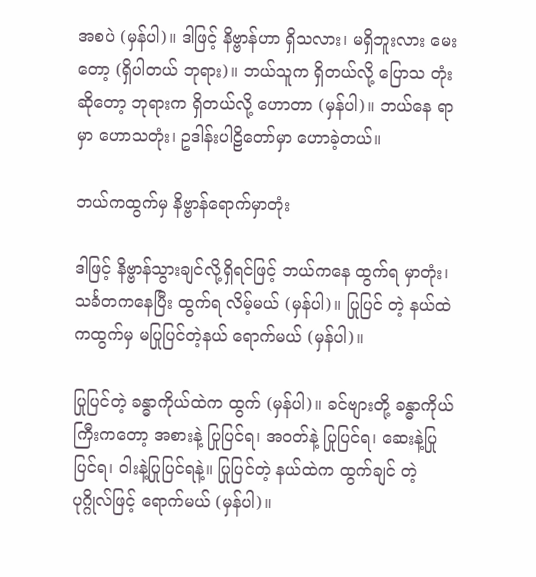အစပဲ (မှန်ပါ)။ ဒါဖြင့် နိဗ္ဗာန်ဟာ ရှိသလား၊ မရှိဘူးလား မေးတော့ (ရှိပါတယ် ဘုရား)။ ဘယ်သူက ရှိတယ်လို့ ပြောသ တုံးဆိုတော့ ဘုရားက ရှိတယ်လို့ ဟောတာ (မှန်ပါ)။ ဘယ်နေ ရာမှာ ဟောသတုံး၊ ဥဒါန်းပါဠိတော်မှာ ဟောခဲ့တယ်။

ဘယ်ကထွက်မှ နိဗ္ဗာန်ရောက်မှာတုံး

ဒါဖြင့် နိဗ္ဗာန်သွားချင်လို့ရှိရင်ဖြင့် ဘယ်ကနေ ထွက်ရ မှာတုံး၊ သင်္ခတကနေပြီး ထွက်ရ လိမ့်မယ် (မှန်ပါ)။ ပြုပြင် တဲ့ နယ်ထဲကထွက်မှ မပြုပြင်တဲ့နယ် ရောက်မယ် (မှန်ပါ)။

ပြုပြင်တဲ့ ခန္ဓာကိုယ်ထဲက ထွက် (မှန်ပါ)။ ခင်ဗျားတို့ ခန္ဓာကိုယ်ကြီးကတော့ အစားနဲ့ ပြုပြင်ရ၊ အဝတ်နဲ့ ပြုပြင်ရ၊ ဆေးနဲ့ပြုပြင်ရ၊ ဝါးနဲ့ပြုပြင်ရနဲ့။ ပြုပြင်တဲ့ နယ်ထဲက ထွက်ချင် တဲ့ပုဂ္ဂိုလ်ဖြင့် ရောက်မယ် (မှန်ပါ)။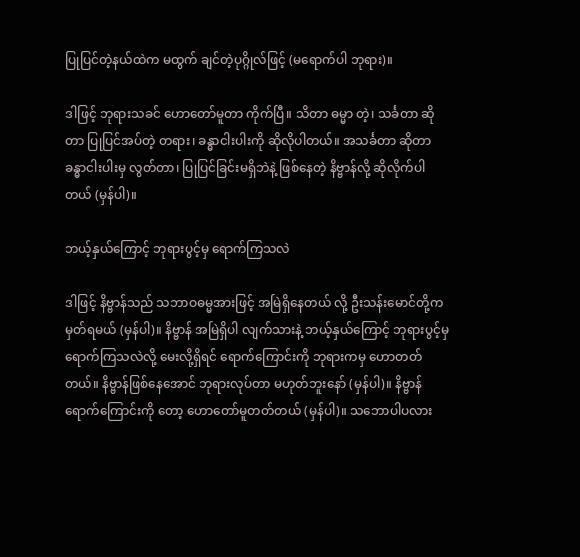ပြုပြင်တဲ့နယ်ထဲက မထွက် ချင်တဲ့ပုဂ္ဂိုလ်ဖြင့် (မရောက်ပါ ဘုရား)။

ဒါဖြင့် ဘုရားသခင် ဟောတော်မူတာ ကိုက်ပြီ။ သိတာ ဓမ္မာ တဲ့၊ သင်္ခတာ ဆိုတာ ပြုပြင်အပ်တဲ့ တရား၊ ခန္ဓာငါးပါးကို ဆိုလိုပါတယ်။ အသင်္ခတာ ဆိုတာ ခန္ဓာငါးပါးမှ လွတ်တာ၊ ပြုပြင်ခြင်းမရှိဘဲနဲ့ ဖြစ်နေတဲ့ နိဗ္ဗာန်လို့ ဆိုလိုက်ပါတယ် (မှန်ပါ)။

ဘယ့်နှယ်ကြောင့် ဘုရားပွင့်မှ ရောက်ကြသလဲ

ဒါဖြင့် နိဗ္ဗာန်သည် သဘာဝဓမ္မအားဖြင့် အမြဲရှိနေတယ် လို့ ဦးသန်းမောင်တို့က မှတ်ရမယ် (မှန်ပါ)။ နိဗ္ဗာန် အမြဲရှိပါ လျက်သားနဲ့ ဘယ့်နှယ်ကြောင့် ဘုရားပွင့်မှ ရောက်ကြသလဲလို့ မေးလို့ရှိရင် ရောက်ကြောင်းကို ဘုရားကမှ ဟောတတ်တယ်။ နိဗ္ဗာန်ဖြစ်နေအောင် ဘုရားလုပ်တာ မဟုတ်ဘူးနော် (မှန်ပါ)။ နိဗ္ဗာန်ရောက်ကြောင်းကို တော့ ဟောတော်မူတတ်တယ် (မှန်ပါ)။ သဘောပါပလား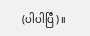(ပါပါပြီ)။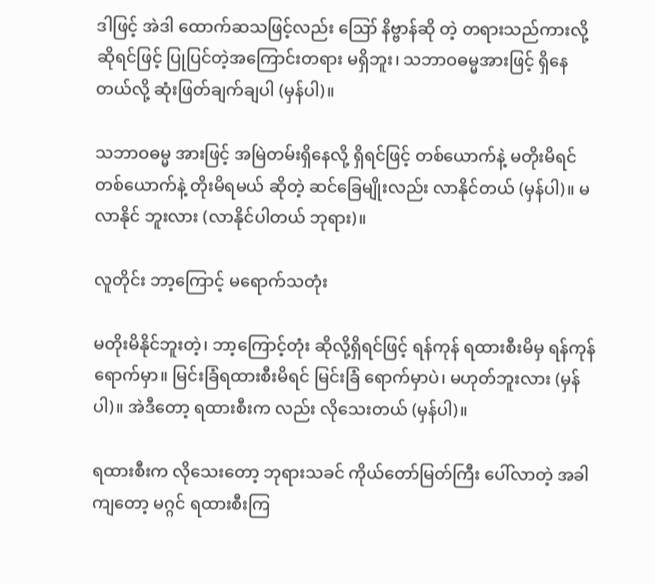ဒါဖြင့် အဲဒါ ထောက်ဆသဖြင့်လည်း ဪ နိဗ္ဗာန်ဆို တဲ့ တရားသည်ကားလို့ ဆိုရင်ဖြင့် ပြုပြင်တဲ့အကြောင်းတရား မရှိဘူး၊ သဘာဝဓမ္မအားဖြင့် ရှိနေတယ်လို့ ဆုံးဖြတ်ချက်ချပါ (မှန်ပါ)။

သဘာဝဓမ္မ အားဖြင့် အမြဲတမ်းရှိနေလို့ ရှိရင်ဖြင့် တစ်ယောက်နဲ့ မတိုးမိရင် တစ်ယောက်နဲ့ တိုးမိရမယ် ဆိုတဲ့ ဆင်ခြေမျိုးလည်း လာနိုင်တယ် (မှန်ပါ)။ မလာနိုင် ဘူးလား (လာနိုင်ပါတယ် ဘုရား)။

လူတိုင်း ဘာ့ကြောင့် မရောက်သတုံး

မတိုးမိနိုင်ဘူးတဲ့၊ ဘာ့ကြောင့်တုံး ဆိုလို့ရှိရင်ဖြင့် ရန်ကုန် ရထားစီးမိမှ ရန်ကုန်ရောက်မှာ။ မြင်းခြံရထားစီးမိရင် မြင်းခြံ ရောက်မှာပဲ၊ မဟုတ်ဘူးလား (မှန်ပါ)။ အဲဒီတော့ ရထားစီးက လည်း လိုသေးတယ် (မှန်ပါ)။

ရထားစီးက လိုသေးတော့ ဘုရားသခင် ကိုယ်တော်မြတ်ကြီး ပေါ်လာတဲ့ အခါကျတော့ မဂ္ဂင် ရထားစီးကြ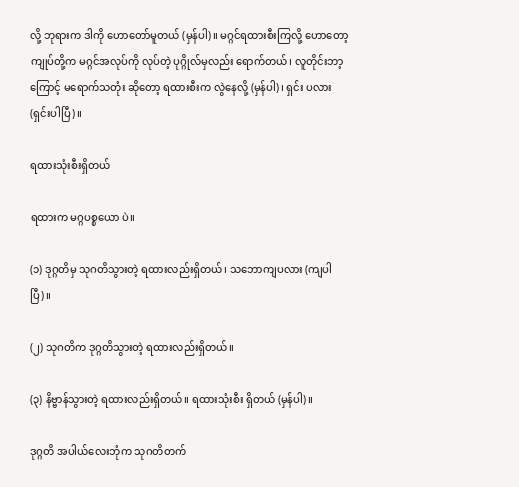လို့ ဘုရားက ဒါကို ဟောတော်မူတယ် (မှန်ပါ)။ မဂ္ဂင်ရထားစီးကြလို့ ဟောတော့ ကျုပ်တို့က မဂ္ဂင်အလုပ်ကို လုပ်တဲ့ ပုဂ္ဂိုလ်မှလည်း ရောက်တယ်၊ လူတိုင်းဘာ့ကြောင့် မရောက်သတုံး ဆိုတော့ ရထားစီးက လွဲနေလို့ (မှန်ပါ)၊ ရှင်း ပလား (ရှင်းပါပြီ)။

ရထားသုံးစီးရှိတယ်

ရထားက မဂ္ဂပစ္စယော ပဲ။

(၁) ဒုဂ္ဂတိမှ သုဂတိသွားတဲ့ ရထားလည်းရှိတယ်၊ သဘောကျပလား (ကျပါပြီ)။

(၂) သုဂတိက ဒုဂ္ဂတိသွားတဲ့ ရထားလည်းရှိတယ်။

(၃) နိဗ္ဗာန်သွားတဲ့ ရထားလည်းရှိတယ်။ ရထားသုံးစီး ရှိတယ် (မှန်ပါ)။

ဒုဂ္ဂတိ အပါယ်လေးဘုံက သုဂတိတက်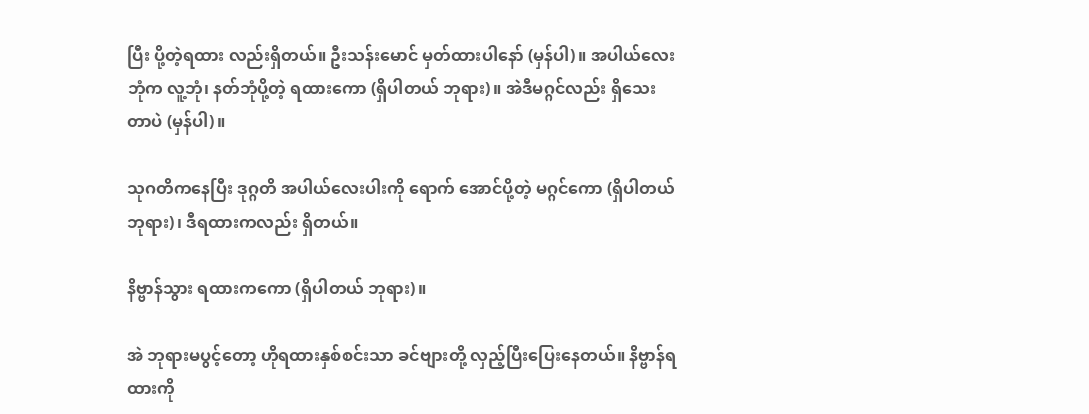ပြီး ပို့တဲ့ရထား လည်းရှိတယ်။ ဦးသန်းမောင် မှတ်ထားပါနော် (မှန်ပါ)။ အပါယ်လေးဘုံက လူ့ဘုံ၊ နတ်ဘုံပို့တဲ့ ရထားကော (ရှိပါတယ် ဘုရား)။ အဲဒီမဂ္ဂင်လည်း ရှိသေးတာပဲ (မှန်ပါ)။

သုဂတိကနေပြီး ဒုဂ္ဂတိ အပါယ်လေးပါးကို ရောက် အောင်ပို့တဲ့ မဂ္ဂင်ကော (ရှိပါတယ် ဘုရား)၊ ဒီရထားကလည်း ရှိတယ်။

နိဗ္ဗာန်သွား ရထားကကော (ရှိပါတယ် ဘုရား)။

အဲ ဘုရားမပွင့်တော့ ဟိုရထားနှစ်စင်းသာ ခင်ဗျားတို့ လှည့်ပြီးပြေးနေတယ်။ နိဗ္ဗာန်ရထားကို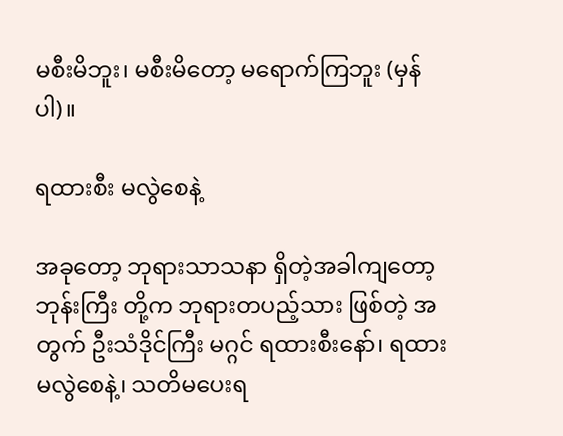မစီးမိဘူး၊ မစီးမိတော့ မရောက်ကြဘူး (မှန်ပါ)။

ရထားစီး မလွဲစေနဲ့

အခုတော့ ဘုရားသာသနာ ရှိတဲ့အခါကျတော့ ဘုန်းကြီး တို့က ဘုရားတပည့်သား ဖြစ်တဲ့ အတွက် ဦးသံဒိုင်ကြီး မဂ္ဂင် ရထားစီးနော်၊ ရထား မလွဲစေနဲ့၊ သတိမပေးရ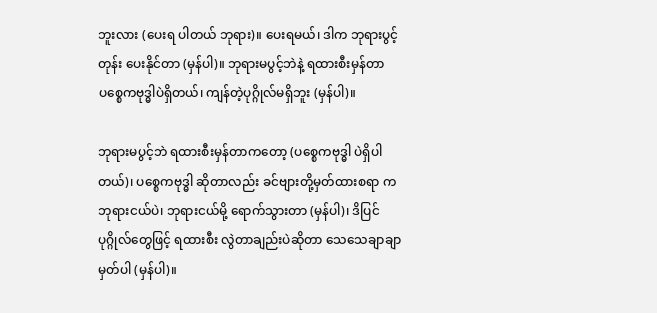ဘူးလား (ပေးရ ပါတယ် ဘုရား)။ ပေးရမယ်၊ ဒါက ဘုရားပွင့်တုန်း ပေးနိုင်တာ (မှန်ပါ)။ ဘုရားမပွင့်ဘဲနဲ့ ရထားစီးမှန်တာ ပစ္စေကဗုဒ္ဓါပဲရှိတယ်၊ ကျန်တဲ့ပုဂ္ဂိုလ်မရှိဘူး (မှန်ပါ)။

ဘုရားမပွင့်ဘဲ ရထားစီးမှန်တာကတော့ (ပစ္စေကဗုဒ္ဓါ ပဲရှိပါတယ်)၊ ပစ္စေကဗုဒ္ဓါ ဆိုတာလည်း ခင်ဗျားတို့မှတ်ထားစရာ က ဘုရားငယ်ပဲ၊ ဘုရားငယ်မို့ ရောက်သွားတာ (မှန်ပါ)၊ ဒိပြင် ပုဂ္ဂိုလ်တွေဖြင့် ရထားစီး လွဲတာချည်းပဲဆိုတာ သေသေချာချာ မှတ်ပါ (မှန်ပါ)။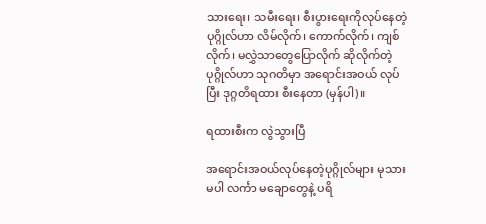သားရေး၊ သမီးရေး၊ စီးပွားရေးကိုလုပ်နေတဲ့ ပုဂ္ဂိုလ်ဟာ လိမ်လိုက်၊ ကောက်လိုက်၊ ကျစ်လိုက်၊ မလွှဲသာတွေပြောလိုက် ဆိုလိုက်တဲ့ ပုဂ္ဂိုလ်ဟာ သုဂတိမှာ အရောင်းအဝယ် လုပ်ပြီး ဒုဂ္ဂတိရထား စီးနေတာ (မှန်ပါ)။

ရထားစီးက လွဲသွားပြီ

အရောင်းအဝယ်လုပ်နေတဲ့ပုဂ္ဂိုလ်များ မုသားမပါ လင်္ကာ မချောတွေနဲ့ ပရိ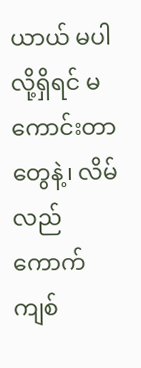ယာယ် မပါလို့ရှိရင် မကောင်းတာတွေနဲ့၊ လိမ် လည် ကောက်ကျစ်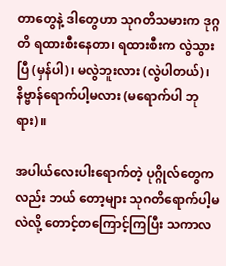တာတွေနဲ့ ဒါတွေဟာ သုဂတိသမားက ဒုဂ္ဂတိ ရထားစီးနေတာ၊ ရထားစီးက လွဲသွားပြီ (မှန်ပါ)၊ မလွဲဘူးလား (လွဲပါတယ်)၊ နိဗ္ဗာန်ရောက်ပါ့မလား (မရောက်ပါ ဘုရား)။

အပါယ်လေးပါးရောက်တဲ့ ပုဂ္ဂိုလ်တွေကလည်း ဘယ် တော့များ သုဂတိရောက်ပါ့မလဲလို့ တောင့်တကြောင့်ကြပြီး သကာလ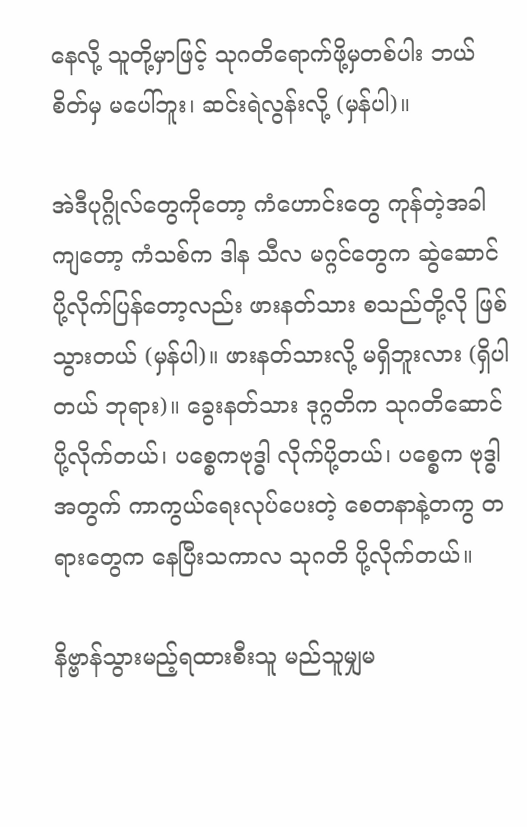နေလို့ သူတို့မှာဖြင့် သုဂတိရောက်ဖို့မှတစ်ပါး ဘယ် စိတ်မှ မပေါ်ဘူး၊ ဆင်းရဲလွန်းလို့ (မှန်ပါ)။

အဲဒီပုဂ္ဂိုလ်တွေကိုတော့ ကံဟောင်းတွေ ကုန်တဲ့အခါကျတော့ ကံသစ်က ဒါန သီလ မဂ္ဂင်တွေက ဆွဲဆောင်ပို့လိုက်ပြန်တော့လည်း ဖားနတ်သား စသည်တို့လို ဖြစ်သွားတယ် (မှန်ပါ)။ ဖားနတ်သားလို့ မရှိဘူးလား (ရှိပါတယ် ဘုရား)။ ခွေးနတ်သား ဒုဂ္ဂတိက သုဂတိဆောင် ပို့လိုက်တယ်၊ ပစ္စေကဗုဒ္ဓါ လိုက်ပို့တယ်၊ ပစ္စေက ဗုဒ္ဓါအတွက် ကာကွယ်ရေးလုပ်ပေးတဲ့ စေတနာနဲ့တကွ တရားတွေက နေပြီးသကာလ သုဂတိ ပို့လိုက်တယ်။

နိဗ္ဗာန်သွားမည့်ရထားစီးသူ မည်သူမျှမ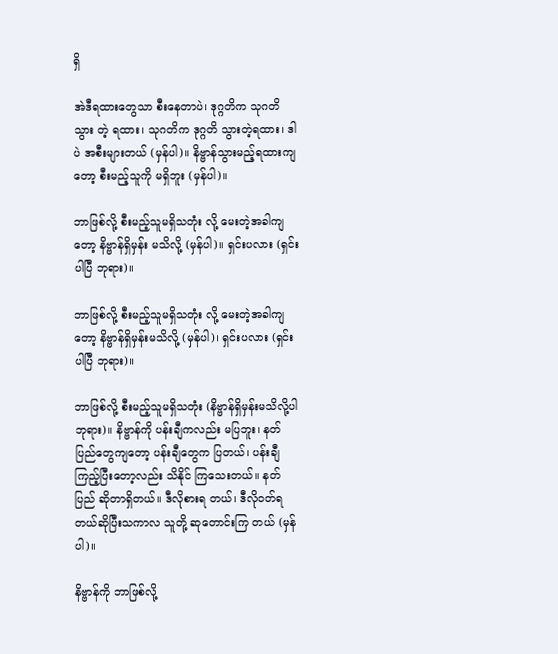ရှိ

အဲဒီရထားတွေသာ စီးနေတာပဲ၊ ဒုဂ္ဂတိက သုဂတိသွား တဲ့ ရထား၊ သုဂတိက ဒုဂ္ဂတိ သွားတဲ့ရထား၊ ဒါပဲ အစီးများတယ် (မှန်ပါ)။ နိဗ္ဗာန်သွားမည့်ရထားကျတော့ စီးမည့်သူကို မရှိဘူး (မှန်ပါ)။

ဘာဖြစ်လို့ စီးမည့်သူမရှိသတုံး လို့ မေးတဲ့အခါကျ တော့ နိဗ္ဗာန်ရှိမှန်း မသိလို့ (မှန်ပါ)။ ရှင်းပလား (ရှင်းပါပြီ ဘုရား)။

ဘာဖြစ်လို့ စီးမည့်သူမရှိသတုံး လို့ မေးတဲ့အခါကျ တော့ နိဗ္ဗာန်ရှိမှန်းမသိလို့ (မှန်ပါ)၊ ရှင်းပလား (ရှင်းပါပြီ ဘုရား)။

ဘာဖြစ်လို့ စီးမည့်သူမရှိသတုံး (နိဗ္ဗာန်ရှိမှန်းမသိလို့ပါ ဘုရား)။ နိဗ္ဗာန်ကို ပန်းချီကလည်း မပြဘူး၊ နတ်ပြည်တွေကျတော့ ပန်းချီတွေက ပြတယ်၊ ပန်းချီကြည့်ပြီးတော့လည်း သိနိုင် ကြသေးတယ်။ နတ်ပြည် ဆိုတာရှိတယ်။ ဒီလိုစားရ တယ်၊ ဒီလိုဝတ်ရတယ်ဆိုပြီးသကာလ သူတို့ ဆုတောင်းကြ တယ် (မှန်ပါ)။

နိဗ္ဗာန်ကို ဘာဖြစ်လို့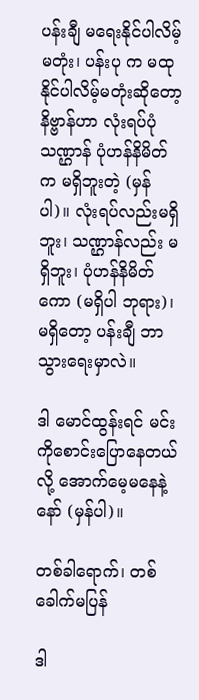ပန်းချီ မရေးနိုင်ပါလိမ့်မတုံး၊ ပန်းပု က မထုနိုင်ပါလိမ့်မတုံးဆိုတော့ နိဗ္ဗာန်ဟာ လုံးရပ်ပုံသဏ္ဌာန် ပုံဟန်နိမိတ်က မရှိဘူးတဲ့ (မှန်ပါ)။ လုံးရပ်လည်းမရှိဘူး၊ သဏ္ဌာန်လည်း မရှိဘူး၊ ပုံဟန်နိမိတ်ကော (မရှိပါ ဘုရား)၊ မရှိတော့ ပန်းချီ ဘာသွားရေးမှာလဲ။

ဒါ မောင်ထွန်းရင် မင်းကိုစောင်းပြောနေတယ်လို့ အောက်မေ့မနေနဲ့နော် (မှန်ပါ)။

တစ်ခါရောက်၊ တစ်ခေါက်မပြန်

ဒါ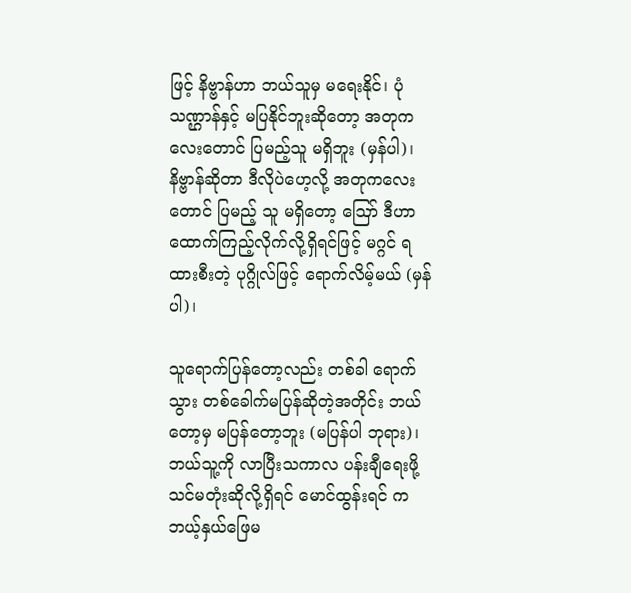ဖြင့် နိဗ္ဗာန်ဟာ ဘယ်သူမှ မရေးနိုင်၊ ပုံသဏ္ဌာန်နှင့် မပြနိုင်ဘူးဆိုတော့ အတုကလေးတောင် ပြမည့်သူ မရှိဘူး (မှန်ပါ)၊ နိဗ္ဗာန်ဆိုတာ ဒီလိုပဲဟေ့လို့ အတုကလေးတောင် ပြမည့် သူ မရှိတော့ ဪ ဒီဟာ ထောက်ကြည့်လိုက်လို့ရှိရင်ဖြင့် မဂ္ဂင် ရထားစီးတဲ့ ပုဂ္ဂိုလ်ဖြင့် ရောက်လိမ့်မယ် (မှန်ပါ)၊

သူရောက်ပြန်တော့လည်း တစ်ခါ ရောက်သွား တစ်ခေါက်မပြန်ဆိုတဲ့အတိုင်း ဘယ်တော့မှ မပြန်တော့ဘူး (မပြန်ပါ ဘုရား)၊ ဘယ်သူ့ကို လာပြီးသကာလ ပန်းချီရေးဖို့ သင်မတုံးဆိုလို့ရှိရင် မောင်ထွန်းရင် က ဘယ့်နှယ်ဖြေမ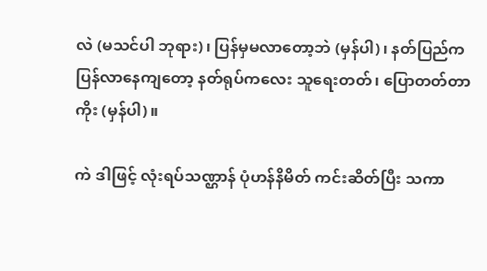လဲ (မသင်ပါ ဘုရား)၊ ပြန်မှမလာတော့ဘဲ (မှန်ပါ)၊ နတ်ပြည်က ပြန်လာနေကျတော့ နတ်ရုပ်ကလေး သူရေးတတ်၊ ပြောတတ်တာကိုး (မှန်ပါ)။

ကဲ ဒါဖြင့် လုံးရပ်သဏ္ဌာန် ပုံဟန်နိမိတ် ကင်းဆိတ်ပြီး သကာ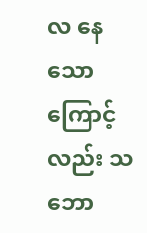လ နေသောကြောင့်လည်း သဘော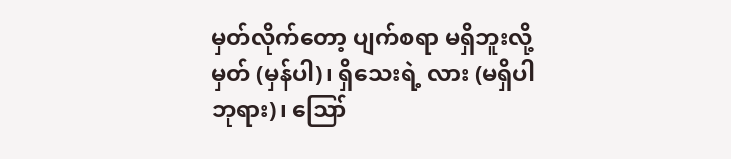မှတ်လိုက်တော့ ပျက်စရာ မရှိဘူးလို့မှတ် (မှန်ပါ)၊ ရှိသေးရဲ့ လား (မရှိပါ ဘုရား)၊ ဪ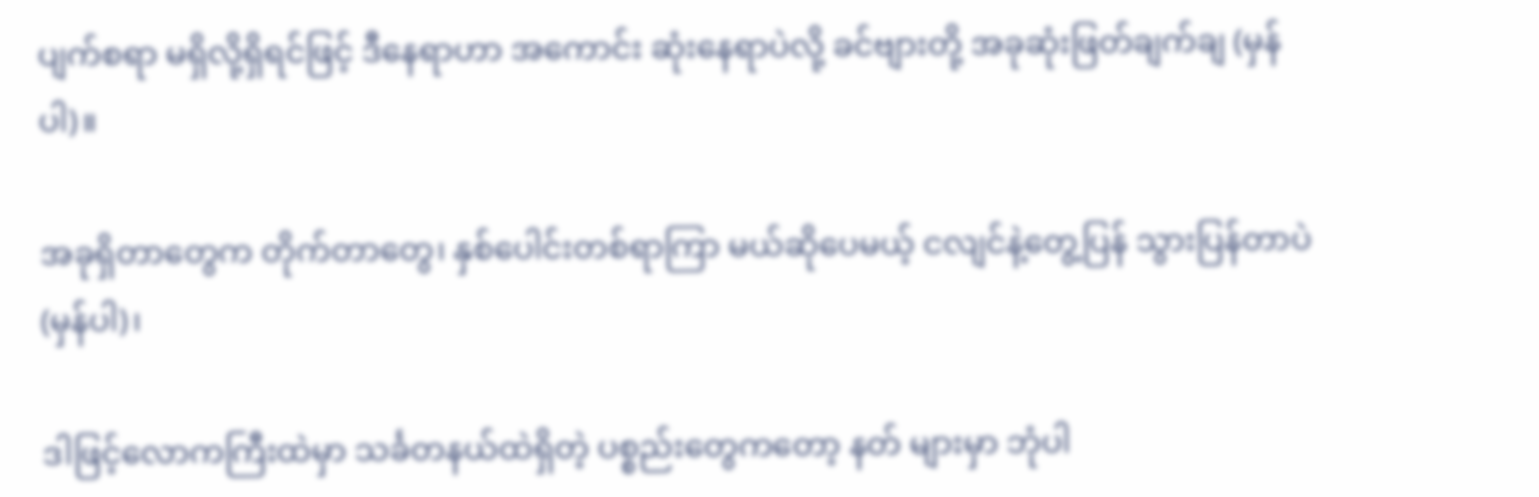ပျက်စရာ မရှိလို့ရှိရင်ဖြင့် ဒီနေရာဟာ အကောင်း ဆုံးနေရာပဲလို့ ခင်ဗျားတို့ အခုဆုံးဖြတ်ချက်ချ (မှန်ပါ)။

အခုရှိတာတွေက တိုက်တာတွေ၊ နှစ်ပေါင်းတစ်ရာကြာ မယ်ဆိုပေမယ့် ငလျင်နဲ့တွေ့ပြန် သွားပြန်တာပဲ (မှန်ပါ)၊

ဒါဖြင့်လောကကြီးထဲမှာ သင်္ခတနယ်ထဲရှိတဲ့ ပစ္စည်းတွေကတော့ နတ် များမှာ ဘုံပါ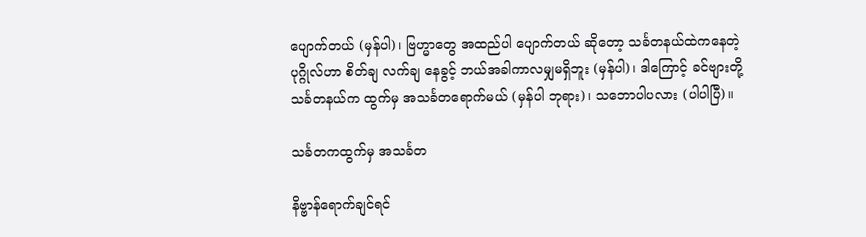ပျောက်တယ် (မှန်ပါ)၊ ဗြဟ္မာတွေ အထည်ပါ ပျောက်တယ် ဆိုတော့ သင်္ခတနယ်ထဲကနေတဲ့ ပုဂ္ဂိုလ်ဟာ စိတ်ချ လက်ချ နေခွင့် ဘယ်အခါကာလမျှမရှိဘူး (မှန်ပါ)၊ ဒါကြောင့် ခင်ဗျားတို့ သင်္ခတနယ်က ထွက်မှ အသင်္ခတရောက်မယ် (မှန်ပါ ဘုရား)၊ သဘောပါပလား (ပါပါပြီ)။

သင်္ခတကထွက်မှ အသင်္ခတ

နိဗ္ဗာန်ရောက်ချင်ရင်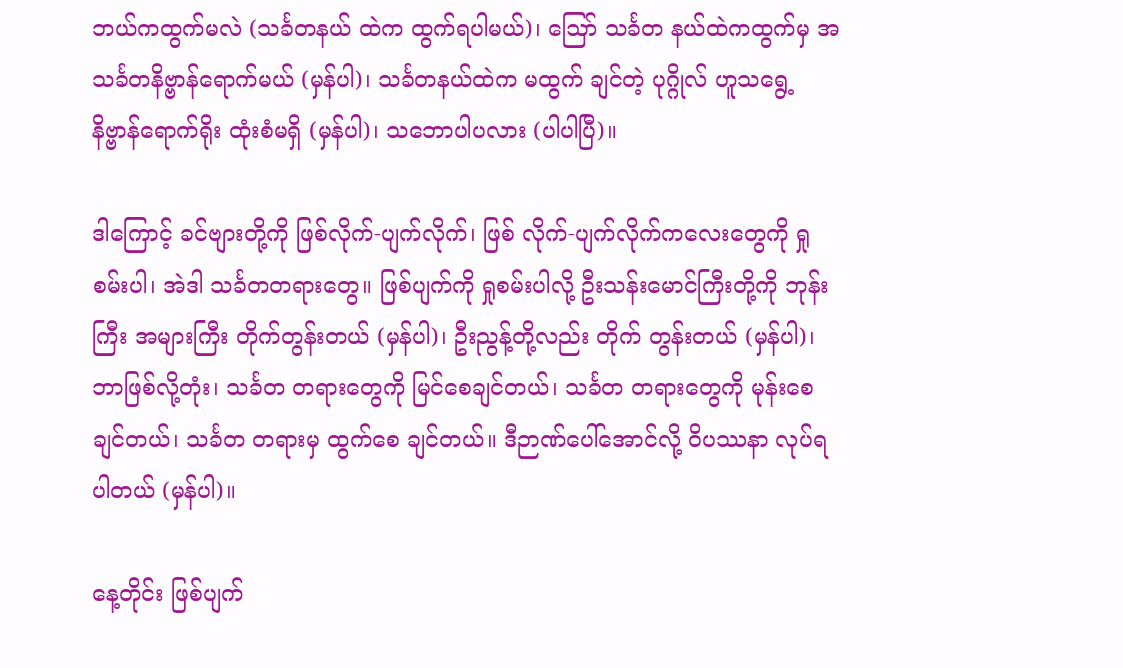ဘယ်ကထွက်မလဲ (သင်္ခတနယ် ထဲက ထွက်ရပါမယ်)၊ ဪ သင်္ခတ နယ်ထဲကထွက်မှ အသင်္ခတနိဗ္ဗာန်ရောက်မယ် (မှန်ပါ)၊ သင်္ခတနယ်ထဲက မထွက် ချင်တဲ့ ပုဂ္ဂိုလ် ဟူသရွေ့ နိဗ္ဗာန်ရောက်ရိုး ထုံးစံမရှိ (မှန်ပါ)၊ သဘောပါပလား (ပါပါပြီ)။

ဒါကြောင့် ခင်ဗျားတို့ကို ဖြစ်လိုက်-ပျက်လိုက်၊ ဖြစ် လိုက်-ပျက်လိုက်ကလေးတွေကို ရှုစမ်းပါ၊ အဲဒါ သင်္ခတတရားတွေ။ ဖြစ်ပျက်ကို ရှုစမ်းပါလို့ ဦးသန်းမောင်ကြီးတို့ကို ဘုန်းကြီး အများကြီး တိုက်တွန်းတယ် (မှန်ပါ)၊ ဦးညွန့်တို့လည်း တိုက် တွန်းတယ် (မှန်ပါ)၊ ဘာဖြစ်လို့တုံး၊ သင်္ခတ တရားတွေကို မြင်စေချင်တယ်၊ သင်္ခတ တရားတွေကို မုန်းစေချင်တယ်၊ သင်္ခတ တရားမှ ထွက်စေ ချင်တယ်။ ဒီဉာဏ်ပေါ်အောင်လို့ ဝိပဿနာ လုပ်ရပါတယ် (မှန်ပါ)။

နေ့တိုင်း ဖြစ်ပျက်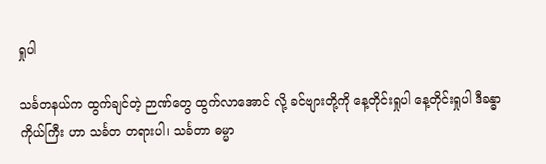ရှုပါ

သင်္ခတနယ်က ထွက်ချင်တဲ့ ဉာဏ်တွေ ထွက်လာအောင် လို့ ခင်ဗျားတို့ကို နေ့တိုင်းရှုပါ နေ့တိုင်းရှုပါ ဒီခန္ဓာကိုယ်ကြီး ဟာ သင်္ခတ တရားပါ၊ သင်္ခတာ ဓမ္မာ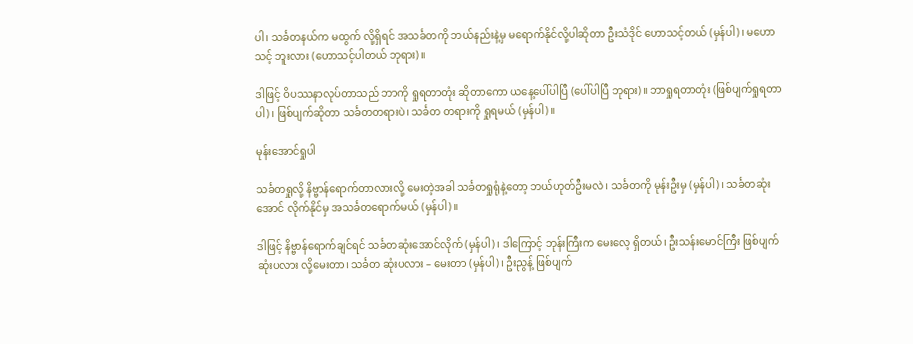ပါ၊ သင်္ခတနယ်က မထွက် လို့ရှိရင် အသင်္ခတကို ဘယ်နည်းနဲ့မှ မရောက်နိုင်လို့ပါဆိုတာ ဦးသံဒိုင် ဟောသင့်တယ် (မှန်ပါ)၊ မဟောသင့် ဘူးလား (ဟောသင့်ပါတယ် ဘုရား)။

ဒါဖြင့် ဝိပဿနာလုပ်တာသည် ဘာကို ရှုရတာတုံး ဆိုတာကော ယနေ့ပေါ်ပါပြီ (ပေါ်ပါပြီ ဘုရား)။ ဘာရှုရတာတုံး (ဖြစ်ပျက်ရှုရတာပါ)၊ ဖြစ်ပျက်ဆိုတာ သင်္ခတတရားပဲ၊ သင်္ခတ တရားကို ရှုရမယ် (မှန်ပါ)။

မုန်းအောင်ရှုပါ

သင်္ခတရှုလို့ နိဗ္ဗာန်ရောက်တာလားလို့ မေးတဲ့အခါ သင်္ခတရှုရုံနဲ့တော့ ဘယ်ဟုတ်ဦးမလဲ၊ သင်္ခတကို မုန်းဦးမှ (မှန်ပါ)၊ သင်္ခတဆုံးအောင် လိုက်နိုင်မှ အသင်္ခတရောက်မယ် (မှန်ပါ)။

ဒါဖြင့် နိဗ္ဗာန်ရောက်ချင်ရင် သင်္ခတဆုံးအောင်လိုက် (မှန်ပါ)၊ ဒါကြောင့် ဘုန်းကြီးက မေးလေ့ ရှိတယ်၊ ဦးသန်းမောင်ကြီး ဖြစ်ပျက်ဆုံးပလား လို့မေးတာ၊ သင်္ခတ ဆုံးပလား – မေးတာ (မှန်ပါ)၊ ဦးညွန့် ဖြစ်ပျက်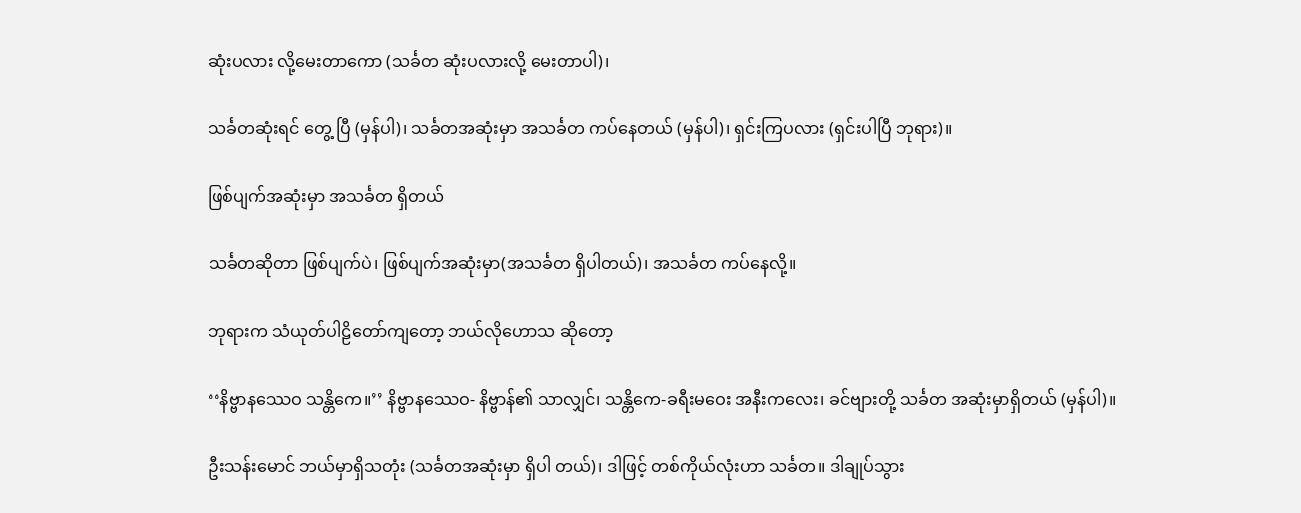ဆုံးပလား လို့မေးတာကော (သင်္ခတ ဆုံးပလားလို့ မေးတာပါ)၊

သင်္ခတဆုံးရင် တွေ့ ပြီ (မှန်ပါ)၊ သင်္ခတအဆုံးမှာ အသင်္ခတ ကပ်နေတယ် (မှန်ပါ)၊ ရှင်းကြပလား (ရှင်းပါပြီ ဘုရား)။

ဖြစ်ပျက်အဆုံးမှာ အသင်္ခတ ရှိတယ်

သင်္ခတဆိုတာ ဖြစ်ပျက်ပဲ၊ ဖြစ်ပျက်အဆုံးမှာ(အသင်္ခတ ရှိပါတယ်)၊ အသင်္ခတ ကပ်နေလို့။

ဘုရားက သံယုတ်ပါဠိတော်ကျတော့ ဘယ်လိုဟောသ ဆိုတော့

‘‘နိဗ္ဗာနဿေဝ သန္တိကေ။’’ နိဗ္ဗာနဿေဝ- နိဗ္ဗာန်၏ သာလျှင်၊ သန္တိကေ-ခရီးမဝေး အနီးကလေး၊ ခင်ဗျားတို့ သင်္ခတ အဆုံးမှာရှိတယ် (မှန်ပါ)။

ဦးသန်းမောင် ဘယ်မှာရှိသတုံး (သင်္ခတအဆုံးမှာ ရှိပါ တယ်)၊ ဒါဖြင့် တစ်ကိုယ်လုံးဟာ သင်္ခတ။ ဒါချုပ်သွား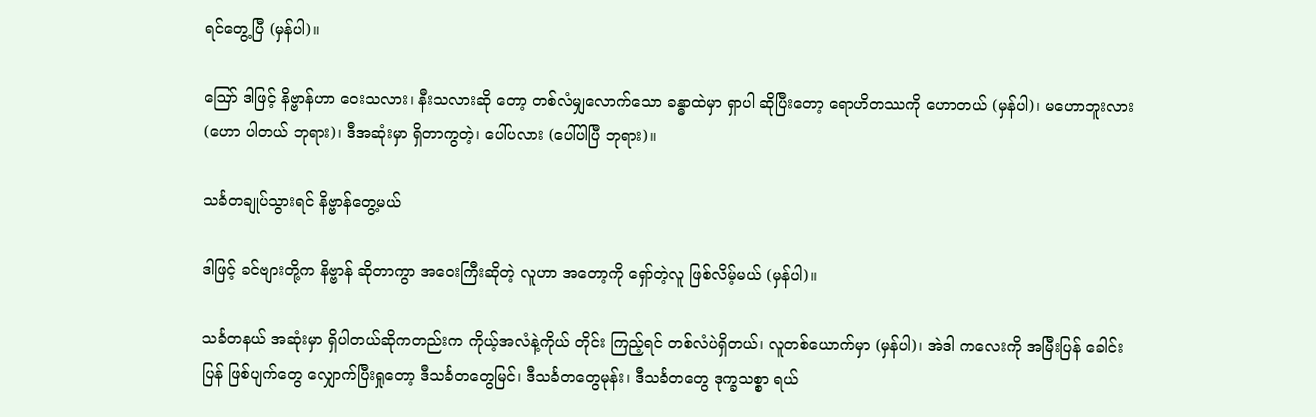ရင်တွေ့ပြီ (မှန်ပါ)။

ဪ ဒါဖြင့် နိဗ္ဗာန်ဟာ ဝေးသလား၊ နီးသလားဆို တော့ တစ်လံမျှလောက်သော ခန္ဓာထဲမှာ ရှာပါ ဆိုပြီးတော့ ရောဟိတဿကို ဟောတယ် (မှန်ပါ)၊ မဟောဘူးလား (ဟော ပါတယ် ဘုရား)၊ ဒီအဆုံးမှာ ရှိတာကွတဲ့၊ ပေါ်ပလား (ပေါ်ပါပြီ ဘုရား)။

သင်္ခတချုပ်သွားရင် နိဗ္ဗာန်တွေ့မယ်

ဒါဖြင့် ခင်ဗျားတို့က နိဗ္ဗာန် ဆိုတာကွာ အဝေးကြီးဆိုတဲ့ လူဟာ အတော့ကို ရှော်တဲ့လူ ဖြစ်လိမ့်မယ် (မှန်ပါ)။

သင်္ခတနယ် အဆုံးမှာ ရှိပါတယ်ဆိုကတည်းက ကိုယ့်အလံနဲ့ကိုယ် တိုင်း ကြည့်ရင် တစ်လံပဲရှိတယ်၊ လူတစ်ယောက်မှာ (မှန်ပါ)၊ အဲဒါ ကလေးကို အမြီးပြန် ခေါင်းပြန် ဖြစ်ပျက်တွေ လျှောက်ပြီးရှုတော့ ဒီသင်္ခတတွေမြင်၊ ဒီသင်္ခတတွေမုန်း၊ ဒီသင်္ခတတွေ ဒုက္ခသစ္စာ ရယ်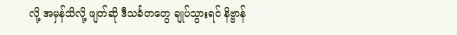လို့ အမှန်သိလို့ ဖျတ်ဆို ဒီသင်္ခတတွေ ချုပ်သွားရင် နိဗ္ဗာန်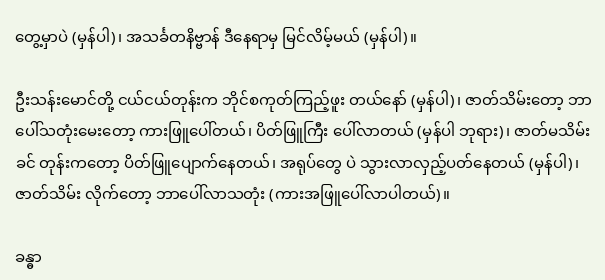တွေ့မှာပဲ (မှန်ပါ)၊ အသင်္ခတနိဗ္ဗာန် ဒီနေရာမှ မြင်လိမ့်မယ် (မှန်ပါ)။

ဦးသန်းမောင်တို့ ငယ်ငယ်တုန်းက ဘိုင်စကုတ်ကြည့်ဖူး တယ်နော် (မှန်ပါ)၊ ဇာတ်သိမ်းတော့ ဘာပေါ်သတုံးမေးတော့ ကားဖြူပေါ်တယ်၊ ပိတ်ဖြူကြီး ပေါ်လာတယ် (မှန်ပါ ဘုရား)၊ ဇာတ်မသိမ်းခင် တုန်းကတော့ ပိတ်ဖြူပျောက်နေတယ်၊ အရုပ်တွေ ပဲ သွားလာလှည့်ပတ်နေတယ် (မှန်ပါ)၊ ဇာတ်သိမ်း လိုက်တော့ ဘာပေါ်လာသတုံး (ကားအဖြူပေါ်လာပါတယ်)။

ခန္ဓာ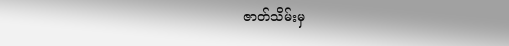ဇာတ်သိမ်းမှ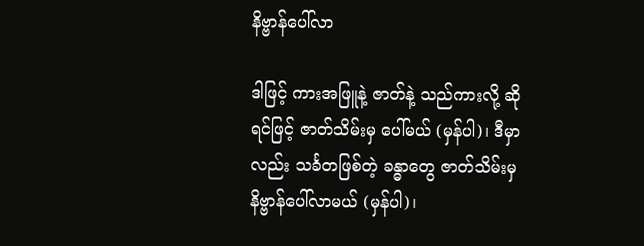နိဗ္ဗာန်ပေါ်လာ

ဒါဖြင့် ကားအဖြူနဲ့ ဇာတ်နဲ့ သည်ကားလို့ ဆိုရင်ဖြင့် ဇာတ်သိမ်းမှ ပေါ်မယ် (မှန်ပါ)၊ ဒီမှာလည်း သင်္ခတဖြစ်တဲ့ ခန္ဓာတွေ ဇာတ်သိမ်းမှ နိဗ္ဗာန်ပေါ်လာမယ် (မှန်ပါ)၊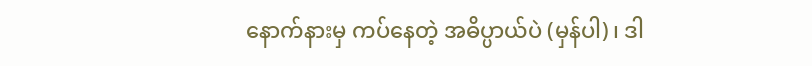နောက်နားမှ ကပ်နေတဲ့ အဓိပ္ပာယ်ပဲ (မှန်ပါ)၊ ဒါ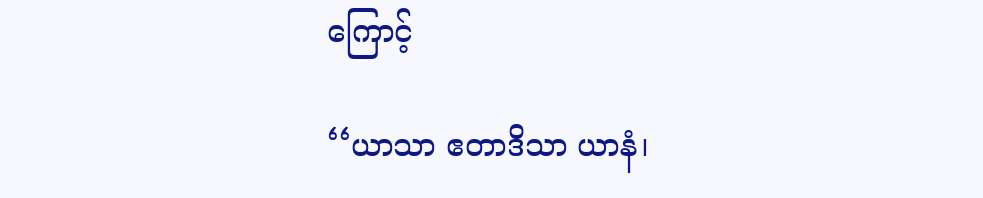ကြောင့်

‘‘ယာသာ ဧတာဒိသာ ယာနံ၊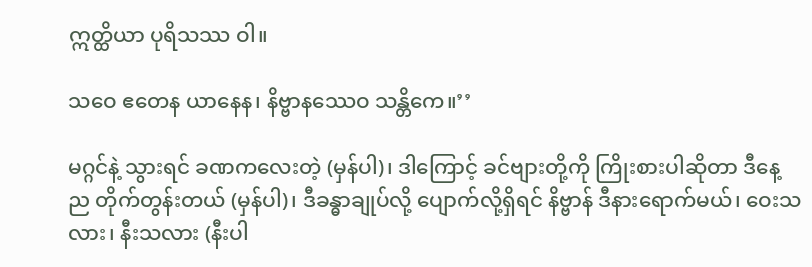ဣတ္ထိယာ ပုရိသဿ ဝါ။

သဝေ ဧတေန ယာနေန၊ နိဗ္ဗာနဿေဝ သန္တိကေ။’’

မဂ္ဂင်နဲ့ သွားရင် ခဏကလေးတဲ့ (မှန်ပါ)၊ ဒါကြောင့် ခင်ဗျားတို့ကို ကြိုးစားပါဆိုတာ ဒီနေ့ည တိုက်တွန်းတယ် (မှန်ပါ)၊ ဒီခန္ဓာချုပ်လို့ ပျောက်လို့ရှိရင် နိဗ္ဗာန် ဒီနားရောက်မယ်၊ ဝေးသလား၊ နီးသလား (နီးပါ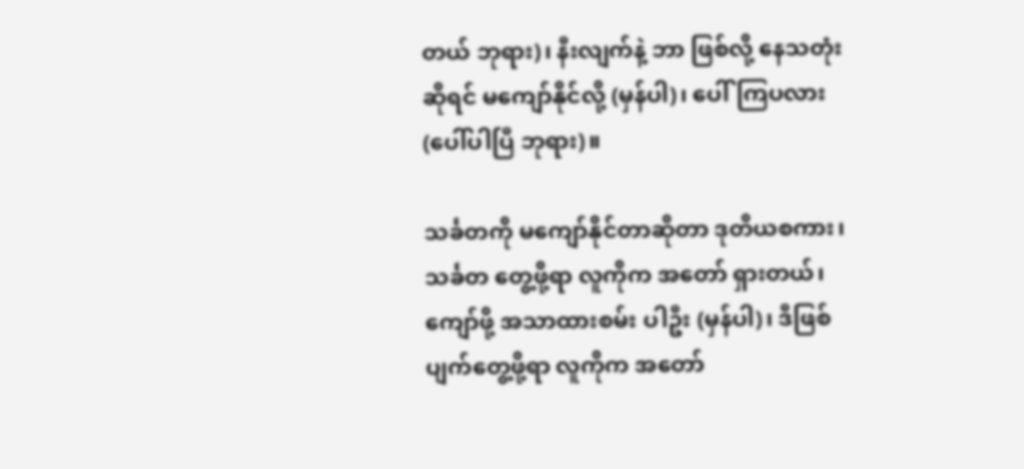တယ် ဘုရား)၊ နီးလျက်နဲ့ ဘာ ဖြစ်လို့ နေသတုံးဆိုရင် မကျော်နိုင်လို့ (မှန်ပါ)၊ ပေါ်ကြပလား (ပေါ်ပါပြီ ဘုရား)။

သင်္ခတကို မကျော်နိုင်တာဆိုတာ ဒုတိယစကား၊ သင်္ခတ တွေ့ဖို့ရာ လူကိုက အတော် ရှားတယ်၊ ကျော်ဖို့ အသာထားစမ်း ပါဦး (မှန်ပါ)၊ ဒီဖြစ်ပျက်တွေ့ဖို့ရာ လူကိုက အတော်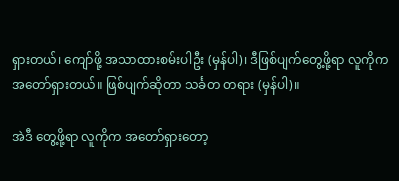ရှားတယ်၊ ကျော်ဖို့ အသာထားစမ်းပါဦး (မှန်ပါ)၊ ဒီဖြစ်ပျက်တွေ့ဖို့ရာ လူကိုက အတော်ရှားတယ်။ ဖြစ်ပျက်ဆိုတာ သင်္ခတ တရား (မှန်ပါ)။

အဲဒီ တွေ့ဖို့ရာ လူကိုက အတော်ရှားတော့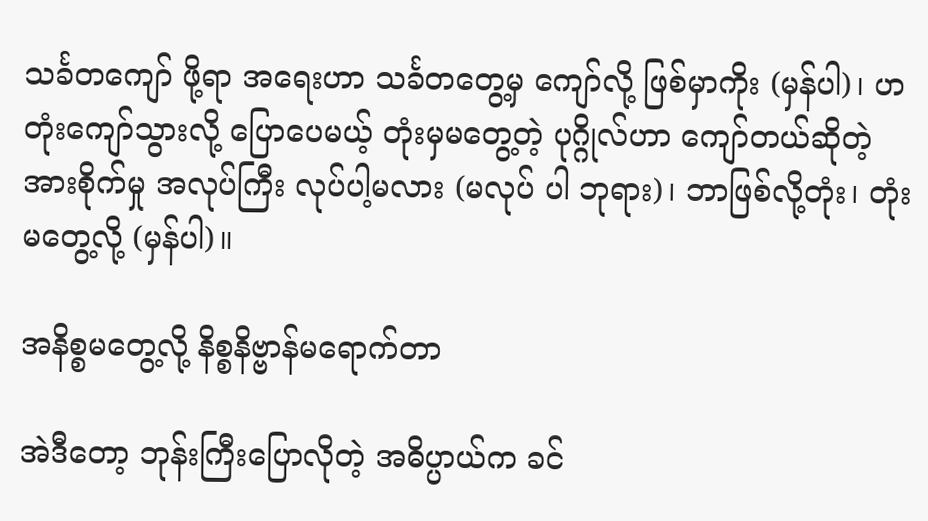သင်္ခတကျော် ဖို့ရာ အရေးဟာ သင်္ခတတွေ့မှ ကျော်လို့ ဖြစ်မှာကိုး (မှန်ပါ)၊ ဟ တုံးကျော်သွားလို့ ပြောပေမယ့် တုံးမှမတွေ့တဲ့ ပုဂ္ဂိုလ်ဟာ ကျော်တယ်ဆိုတဲ့ အားစိုက်မှု အလုပ်ကြီး လုပ်ပါ့မလား (မလုပ် ပါ ဘုရား)၊ ဘာဖြစ်လို့တုံး၊ တုံးမတွေ့လို့ (မှန်ပါ)။

အနိစ္စမတွေ့လို့ နိစ္စနိဗ္ဗာန်မရောက်တာ

အဲဒီတော့ ဘုန်းကြီးပြောလိုတဲ့ အဓိပ္ပာယ်က ခင်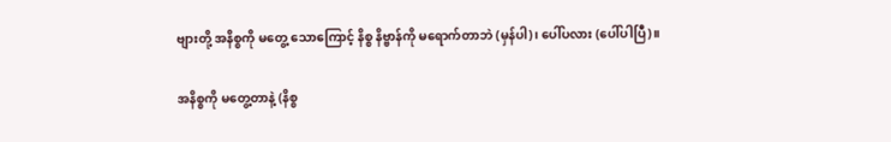ဗျားတို့ အနိစ္စကို မတွေ့ သောကြောင့် နိစ္စ နိဗ္ဗာန်ကို မရောက်တာဘဲ (မှန်ပါ)၊ ပေါ်ပလား (ပေါ်ပါပြီ)။

အနိစ္စကို မတွေ့တာနဲ့ (နိစ္စ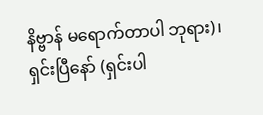နိဗ္ဗာန် မရောက်တာပါ ဘုရား)၊ ရှင်းပြီနော် (ရှင်းပါ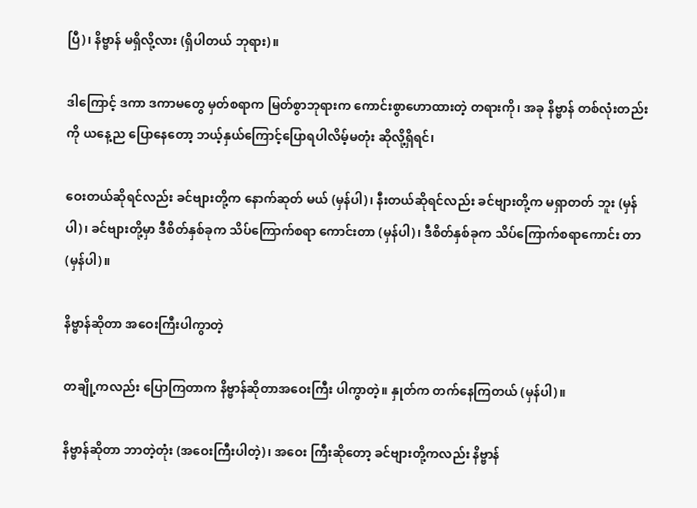ပြီ)၊ နိဗ္ဗာန် မရှိလို့လား (ရှိပါတယ် ဘုရား)။

ဒါကြောင့် ဒကာ ဒကာမတွေ မှတ်စရာက မြတ်စွာဘုရားက ကောင်းစွာဟောထားတဲ့ တရားကို၊ အခု နိဗ္ဗာန် တစ်လုံးတည်းကို ယနေ့ည ပြောနေတော့ ဘယ့်နှယ်ကြောင့်ပြောရပါလိမ့်မတုံး ဆိုလို့ရှိရင်၊

ဝေးတယ်ဆိုရင်လည်း ခင်ဗျားတို့က နောက်ဆုတ် မယ် (မှန်ပါ)၊ နီးတယ်ဆိုရင်လည်း ခင်ဗျားတို့က မရှာတတ် ဘူး (မှန်ပါ)၊ ခင်ဗျားတို့မှာ ဒီစိတ်နှစ်ခုက သိပ်ကြောက်စရာ ကောင်းတာ (မှန်ပါ)၊ ဒီစိတ်နှစ်ခုက သိပ်ကြောက်စရာကောင်း တာ (မှန်ပါ)။

နိဗ္ဗာန်ဆိုတာ အဝေးကြီးပါကွာတဲ့

တချို့ကလည်း ပြောကြတာက နိဗ္ဗာန်ဆိုတာအဝေးကြီး ပါကွာတဲ့။ နှုတ်က တက်နေကြတယ် (မှန်ပါ)။

နိဗ္ဗာန်ဆိုတာ ဘာတဲ့တုံး (အဝေးကြီးပါတဲ့)၊ အဝေး ကြီးဆိုတော့ ခင်ဗျားတို့ကလည်း နိဗ္ဗာန်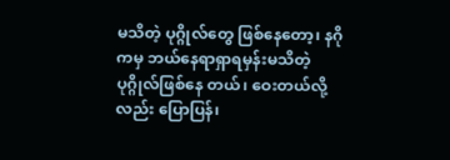မသိတဲ့ ပုဂ္ဂိုလ်တွေ ဖြစ်နေတော့၊ နဂိုကမှ ဘယ်နေရာရှာရမှန်းမသိတဲ့ ပုဂ္ဂိုလ်ဖြစ်နေ တယ်၊ ဝေးတယ်လို့လည်း ပြောပြန်၊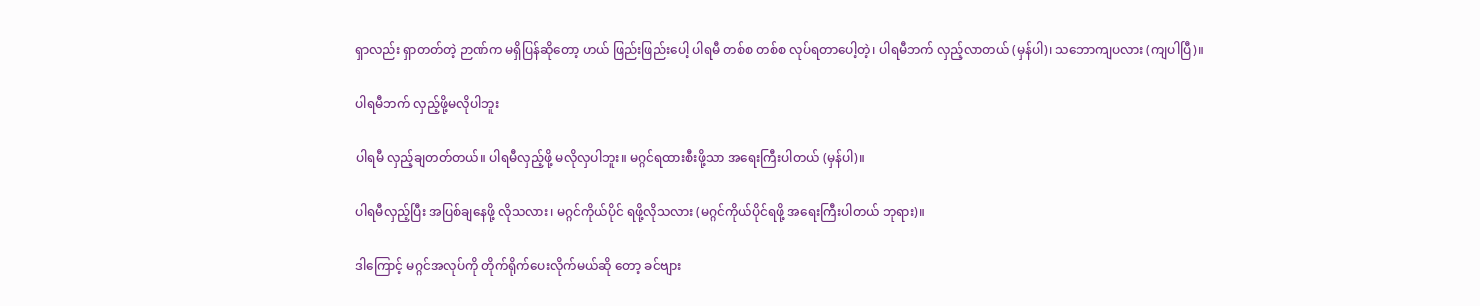ရှာလည်း ရှာတတ်တဲ့ ဉာဏ်က မရှိပြန်ဆိုတော့ ဟယ် ဖြည်းဖြည်းပေါ့ ပါရမီ တစ်စ တစ်စ လုပ်ရတာပေါ့တဲ့၊ ပါရမီဘက် လှည့်လာတယ် (မှန်ပါ)၊ သဘောကျပလား (ကျပါပြီ)။

ပါရမီဘက် လှည့်ဖို့မလိုပါဘူး

ပါရမီ လှည့်ချတတ်တယ်။ ပါရမီလှည့်ဖို့ မလိုလှပါဘူး။ မဂ္ဂင်ရထားစီးဖို့သာ အရေးကြီးပါတယ် (မှန်ပါ)။

ပါရမီလှည့်ပြီး အပြစ်ချနေဖို့ လိုသလား၊ မဂ္ဂင်ကိုယ်ပိုင် ရဖို့လိုသလား (မဂ္ဂင်ကိုယ်ပိုင်ရဖို့ အရေးကြီးပါတယ် ဘုရား)။

ဒါကြောင့် မဂ္ဂင်အလုပ်ကို တိုက်ရိုက်ပေးလိုက်မယ်ဆို တော့ ခင်ဗျား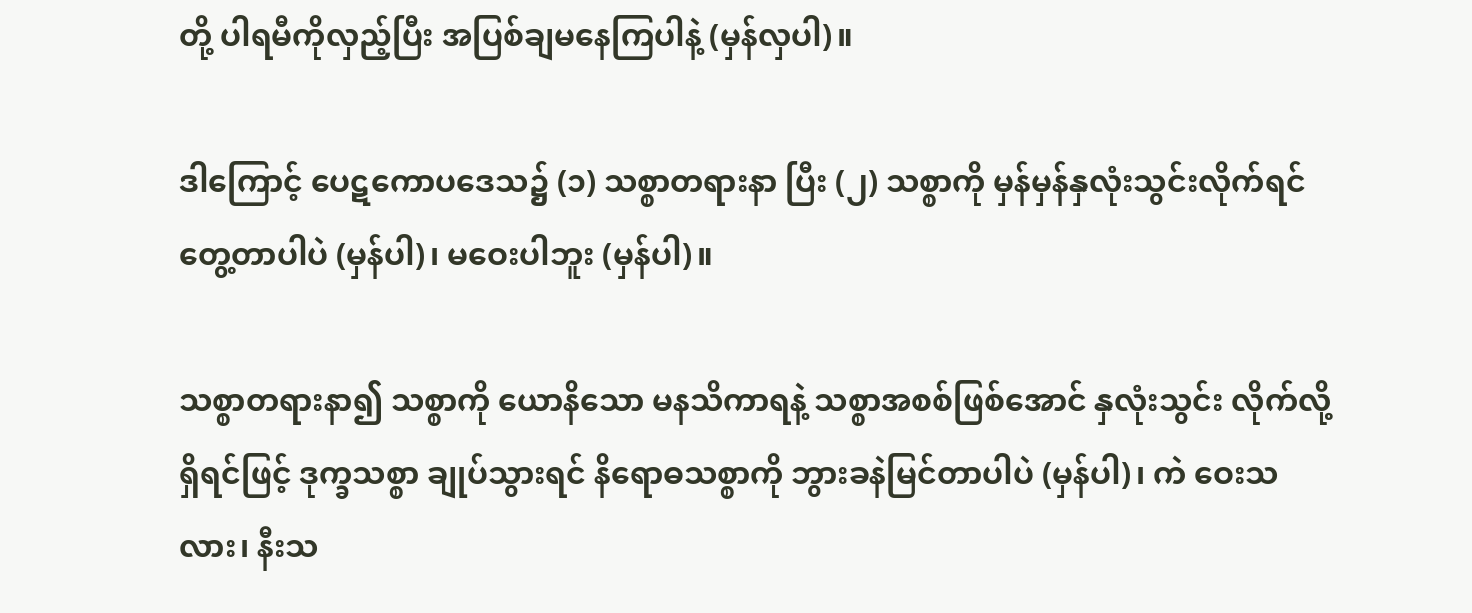တို့ ပါရမီကိုလှည့်ပြီး အပြစ်ချမနေကြပါနဲ့ (မှန်လှပါ)။

ဒါကြောင့် ပေဋကောပဒေသ၌ (၁) သစ္စာတရားနာ ပြီး (၂) သစ္စာကို မှန်မှန်နှလုံးသွင်းလိုက်ရင် တွေ့တာပါပဲ (မှန်ပါ)၊ မဝေးပါဘူး (မှန်ပါ)။

သစ္စာတရားနာ၍ သစ္စာကို ယောနိသော မနသိကာရနဲ့ သစ္စာအစစ်ဖြစ်အောင် နှလုံးသွင်း လိုက်လို့ ရှိရင်ဖြင့် ဒုက္ခသစ္စာ ချုပ်သွားရင် နိရောဓသစ္စာကို ဘွားခနဲမြင်တာပါပဲ (မှန်ပါ)၊ ကဲ ဝေးသလား၊ နီးသ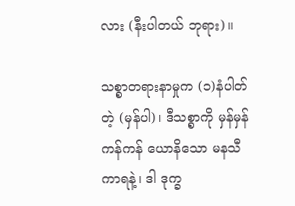လား (နီးပါတယ် ဘုရား)။

သစ္စာတရားနာမှုက (၁)နံပါတ်တဲ့ (မှန်ပါ)၊ ဒီသစ္စာကို မှန်မှန်ကန်ကန် ယောနိသော မနသီကာရနဲ့၊ ဒါ ဒုက္ခ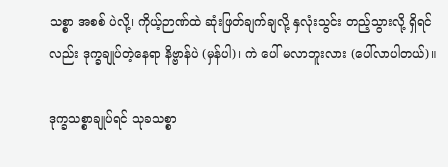သစ္စာ အစစ် ပဲလို့၊ ကိုယ့်ဉာဏ်ထဲ ဆုံးဖြတ်ချက်ချလို့ နှလုံးသွင်း တည့်သွားလို့ ရှိရင်လည်း ဒုက္ခချုပ်တဲ့နေရာ နိဗ္ဗာန်ပဲ (မှန်ပါ)၊ ကဲ ပေါ် မလာဘူးလား (ပေါ်လာပါတယ်)။

ဒုက္ခသစ္စာချုပ်ရင် သုခသစ္စာ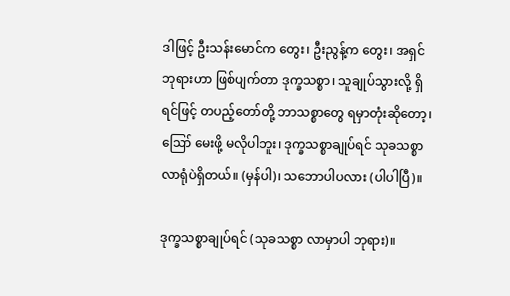ဒါဖြင့် ဦးသန်းမောင်က တွေး၊ ဦးညွန့်က တွေး၊ အရှင် ဘုရားဟာ ဖြစ်ပျက်တာ ဒုက္ခသစ္စာ၊ သူချုပ်သွားလို့ ရှိရင်ဖြင့် တပည့်တော်တို့ ဘာသစ္စာတွေ ရမှာတုံးဆိုတော့၊ ဪ မေးဖို့ မလိုပါဘူး၊ ဒုက္ခသစ္စာချုပ်ရင် သုခသစ္စာ လာရုံပဲရှိတယ်။ (မှန်ပါ)၊ သဘောပါပလား (ပါပါပြီ)။

ဒုက္ခသစ္စာချုပ်ရင် (သုခသစ္စာ လာမှာပါ ဘုရား)။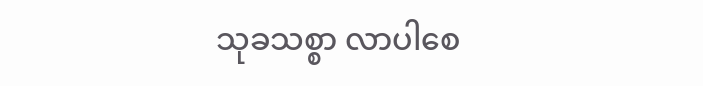သုခသစ္စာ လာပါစေ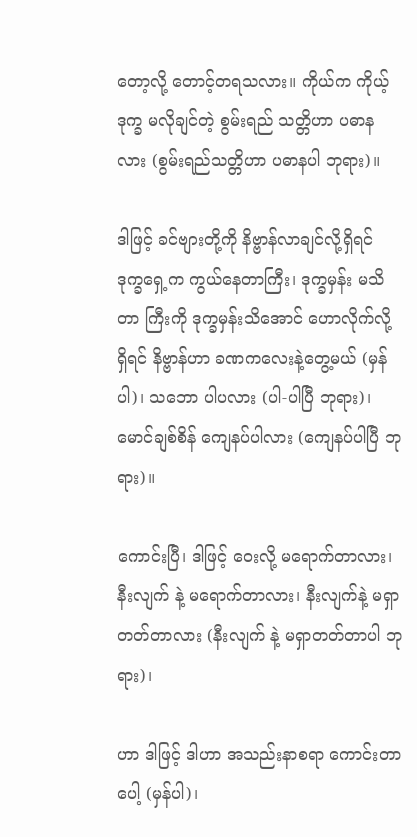တော့လို့ တောင့်တရသလား။ ကိုယ်က ကိုယ့်ဒုက္ခ မလိုချင်တဲ့ စွမ်းရည် သတ္တိဟာ ပဓာနလား (စွမ်းရည်သတ္တိဟာ ပဓာနပါ ဘုရား)။

ဒါဖြင့် ခင်ဗျားတို့ကို နိဗ္ဗာန်လာချင်လို့ရှိရင် ဒုက္ခရှေ့က ကွယ်နေတာကြီး၊ ဒုက္ခမှန်း မသိတာ ကြီးကို ဒုက္ခမှန်းသိအောင် ဟောလိုက်လို့ရှိရင် နိဗ္ဗာန်ဟာ ခဏကလေးနဲ့တွေ့မယ် (မှန်ပါ)၊ သဘော ပါပလား (ပါ-ပါပြီ ဘုရား)၊ မောင်ချစ်စိန် ကျေနပ်ပါလား (ကျေနပ်ပါပြီ ဘုရား)။

ကောင်းပြီ၊ ဒါဖြင့် ဝေးလို့ မရောက်တာလား၊ နီးလျက် နဲ့ မရောက်တာလား၊ နီးလျက်နဲ့ မရှာတတ်တာလား (နီးလျက် နဲ့ မရှာတတ်တာပါ ဘုရား)၊

ဟာ ဒါဖြင့် ဒါဟာ အသည်းနာစရာ ကောင်းတာပေါ့ (မှန်ပါ)၊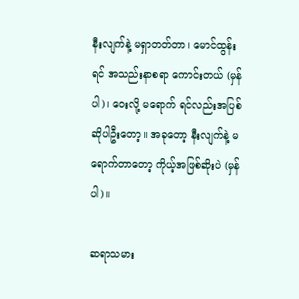နီးလျက်နဲ့ မရှာတတ်တာ၊ မောင်ထွန်း ရင် အသည်းနာစရာ ကောင်းတယ် (မှန်ပါ)၊ ဝေးလို့ မရောက် ရင်လည်းအပြစ် ဆိုပါဦးတော့။ အခုတော့ နီးလျက်နဲ့ မရောက်တာတော့ ကိုယ့်အဖြစ်ဆိုးပဲ (မှန်ပါ)။

ဆရာသမား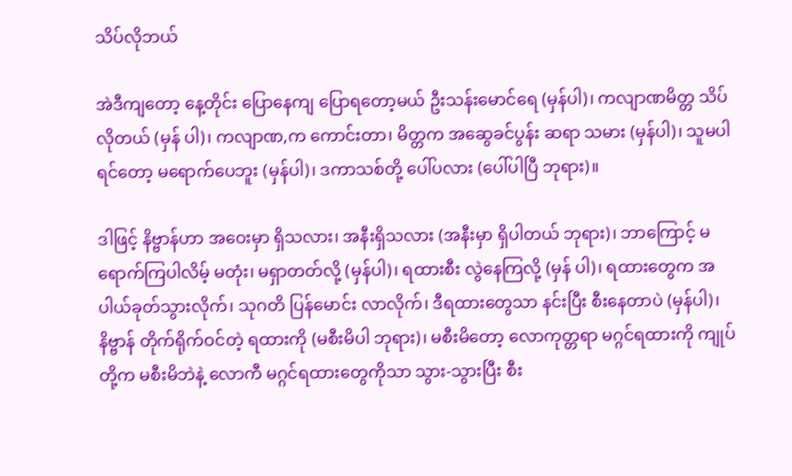သိပ်လိုဘယ်

အဲဒီကျတော့ နေ့တိုင်း ပြောနေကျ ပြောရတော့မယ် ဦးသန်းမောင်ရေ (မှန်ပါ)၊ ကလျာဏမိတ္တ သိပ်လိုတယ် (မှန် ပါ)၊ ကလျာဏ,က ကောင်းတာ၊ မိတ္တက အဆွေခင်ပွန်း ဆရာ သမား (မှန်ပါ)၊ သူမပါရင်တော့ မရောက်ပေဘူး (မှန်ပါ)၊ ဒကာသစ်တို့ ပေါ်ပလား (ပေါ်ပါပြီ ဘုရား)။

ဒါဖြင့် နိဗ္ဗာန်ဟာ အဝေးမှာ ရှိသလား၊ အနီးရှိသလား (အနီးမှာ ရှိပါတယ် ဘုရား)၊ ဘာကြောင့် မရောက်ကြပါလိမ့် မတုံး၊ မရှာတတ်လို့ (မှန်ပါ)၊ ရထားစီး လွဲနေကြလို့ (မှန် ပါ)၊ ရထားတွေက အပါယ်ခုတ်သွားလိုက်၊ သုဂတိ ပြန်မောင်း လာလိုက်၊ ဒီရထားတွေသာ နင်းပြီး စီးနေတာပဲ (မှန်ပါ)၊ နိဗ္ဗာန် တိုက်ရိုက်ဝင်တဲ့ ရထားကို (မစီးမိပါ ဘုရား)၊ မစီးမိတော့ လောကုတ္တရာ မဂ္ဂင်ရထားကို ကျုပ်တို့က မစီးမိဘဲနဲ့ လောကီ မဂ္ဂင်ရထားတွေကိုသာ သွား-သွားပြီး စီး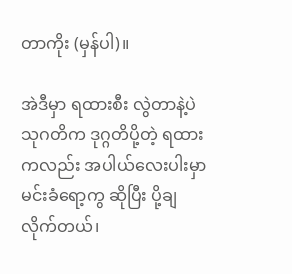တာကိုး (မှန်ပါ)။

အဲဒီမှာ ရထားစီး လွဲတာနဲ့ပဲ သုဂတိက ဒုဂ္ဂတိပို့တဲ့ ရထားကလည်း အပါယ်လေးပါးမှာ မင်းခံရော့ကွ ဆိုပြီး ပို့ချ လိုက်တယ်၊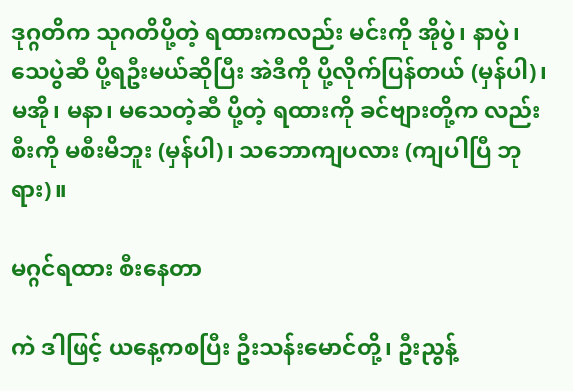ဒုဂ္ဂတိက သုဂတိပို့တဲ့ ရထားကလည်း မင်းကို အိုပွဲ၊ နာပွဲ၊ သေပွဲဆီ ပို့ရဦးမယ်ဆိုပြီး အဲဒီကို ပို့လိုက်ပြန်တယ် (မှန်ပါ)၊ မအို၊ မနာ၊ မသေတဲ့ဆီ ပို့တဲ့ ရထားကို ခင်ဗျားတို့က လည်း စီးကို မစီးမိဘူး (မှန်ပါ)၊ သဘောကျပလား (ကျပါပြီ ဘုရား)။

မဂ္ဂင်ရထား စီးနေတာ

ကဲ ဒါဖြင့် ယနေ့ကစပြီး ဦးသန်းမောင်တို့၊ ဦးညွန့်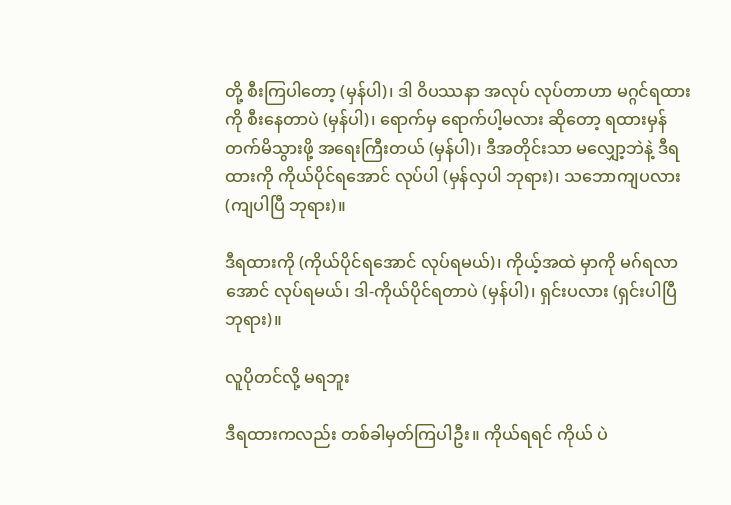တို့ စီးကြပါတော့ (မှန်ပါ)၊ ဒါ ဝိပဿနာ အလုပ် လုပ်တာဟာ မဂ္ဂင်ရထားကို စီးနေတာပဲ (မှန်ပါ)၊ ရောက်မှ ရောက်ပါ့မလား ဆိုတော့ ရထားမှန် တက်မိသွားဖို့ အရေးကြီးတယ် (မှန်ပါ)၊ ဒီအတိုင်းသာ မလျှော့ဘဲနဲ့ ဒီရထားကို ကိုယ်ပိုင်ရအောင် လုပ်ပါ (မှန်လှပါ ဘုရား)၊ သဘောကျပလား (ကျပါပြီ ဘုရား)။

ဒီရထားကို (ကိုယ်ပိုင်ရအောင် လုပ်ရမယ်)၊ ကိုယ့်အထဲ မှာကို မဂ်ရလာအောင် လုပ်ရမယ်၊ ဒါ-ကိုယ်ပိုင်ရတာပဲ (မှန်ပါ)၊ ရှင်းပလား (ရှင်းပါပြီ ဘုရား)။

လူပိုတင်လို့ မရဘူး

ဒီရထားကလည်း တစ်ခါမှတ်ကြပါဦး။ ကိုယ်ရရင် ကိုယ် ပဲ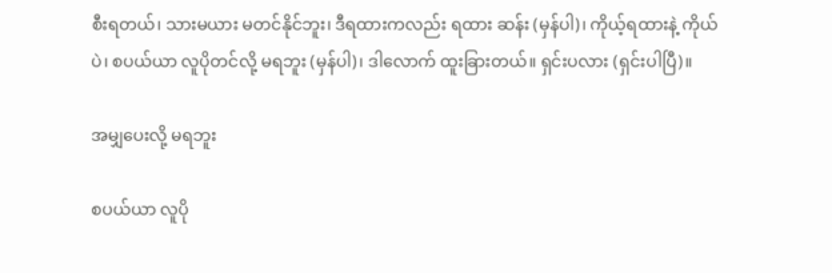စီးရတယ်၊ သားမယား မတင်နိုင်ဘူး၊ ဒီရထားကလည်း ရထား ဆန်း (မှန်ပါ)၊ ကိုယ့်ရထားနဲ့ ကိုယ်ပဲ၊ စပယ်ယာ လူပိုတင်လို့ မရဘူး (မှန်ပါ)၊ ဒါလောက် ထူးခြားတယ်။ ရှင်းပလား (ရှင်းပါပြီ)။

အမျှပေးလို့ မရဘူး

စပယ်ယာ လူပို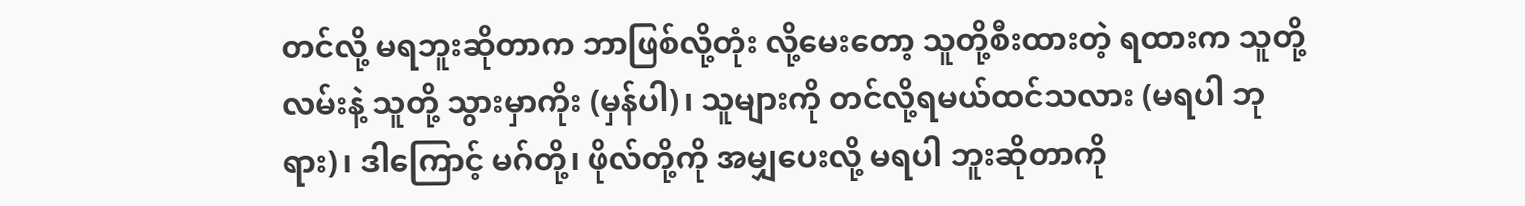တင်လို့ မရဘူးဆိုတာက ဘာဖြစ်လို့တုံး လို့မေးတော့ သူတို့စီးထားတဲ့ ရထားက သူတို့လမ်းနဲ့ သူတို့ သွားမှာကိုး (မှန်ပါ)၊ သူများကို တင်လို့ရမယ်ထင်သလား (မရပါ ဘုရား)၊ ဒါကြောင့် မဂ်တို့၊ ဖိုလ်တို့ကို အမျှပေးလို့ မရပါ ဘူးဆိုတာကို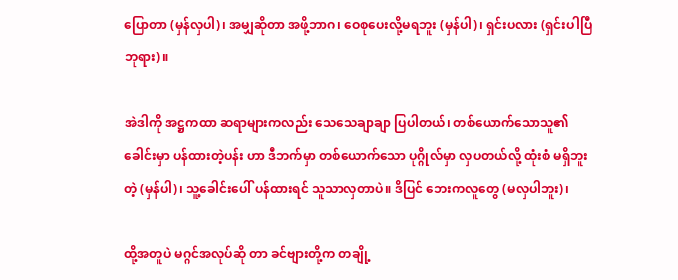ပြောတာ (မှန်လှပါ)၊ အမျှဆိုတာ အဖို့ဘာဂ၊ ဝေစုပေးလို့မရဘူး (မှန်ပါ)၊ ရှင်းပလား (ရှင်းပါပြီ ဘုရား)။

အဲဒါကို အဋ္ဌကထာ ဆရာများကလည်း သေသေချာချာ ပြပါတယ်၊ တစ်ယောက်သောသူ၏ ခေါင်းမှာ ပန်ထားတဲ့ပန်း ဟာ ဒီဘက်မှာ တစ်ယောက်သော ပုဂ္ဂိုလ်မှာ လှပတယ်လို့ ထုံးစံ မရှိဘူးတဲ့ (မှန်ပါ)၊ သူ့ခေါင်းပေါ် ပန်ထားရင် သူသာလှတာပဲ။ ဒိပြင် ဘေးကလူတွေ (မလှပါဘူး)၊

ထို့အတူပဲ မဂ္ဂင်အလုပ်ဆို တာ ခင်ဗျားတို့က တချို့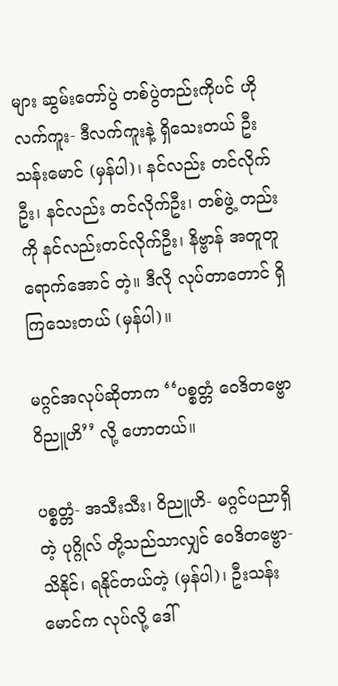များ ဆွမ်းတော်ပွဲ တစ်ပွဲတည်းကိုပင် ဟိုလက်ကူး- ဒီလက်ကူးနဲ့ ရှိသေးတယ် ဦးသန်းမောင် (မှန်ပါ)၊ နင်လည်း တင်လိုက်ဦး၊ နင်လည်း တင်လိုက်ဦး၊ တစ်ဖွဲ့ တည်းကို နင်လည်းတင်လိုက်ဦး၊ နိဗ္ဗာန် အတူတူ ရောက်အောင် တဲ့။ ဒီလို လုပ်တာတောင် ရှိကြသေးတယ် (မှန်ပါ)။

မဂ္ဂင်အလုပ်ဆိုတာက ‘‘ပစ္စတ္တံ ဝေဒိတဗ္ဗော ဝိညူဟိ’’ လို့ ဟောတယ်။

ပစ္စတ္တံ- အသီးသီး၊ ဝိညူဟိ- မဂ္ဂင်ပညာရှိတဲ့ ပုဂ္ဂိုလ် တို့သည်သာလျှင် ဝေဒိတဗ္ဗော-သိနိုင်၊ ရနိုင်တယ်တဲ့ (မှန်ပါ)၊ ဦးသန်းမောင်က လုပ်လို့ ဒေါ်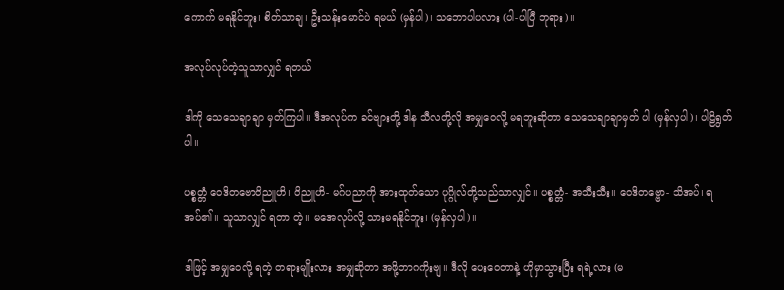ကောက် မရနိုင်ဘူး၊ စိတ်သာချ၊ ဦးသန်းမောင်ပဲ ရမယ် (မှန်ပါ)၊ သဘောပါပလား (ပါ-ပါပြီ ဘုရား)။

အလုပ်လုပ်တဲ့သူသာလျှင် ရတယ်

ဒါကို သေသေချာချာ မှတ်ကြပါ။ ဒီအလုပ်က ခင်ဗျားတို့ ဒါန သီလတို့လို အမျှဝေလို့ မရဘူးဆိုတာ သေသေချာချာမှတ် ပါ (မှန်လှပါ)၊ ပါဠိရွတ်ပါ။

ပစ္စတ္တံ ဝေဒိတဗောဝိညူဟိ၊ ဝိညူဟိ- မဂ်ပညာကို အားထုတ်သော ပုဂ္ဂိုလ်တို့သည်သာလျှင်။ ပစ္စတ္တံ- အသီးသီး။ ဝေဒိတဗ္ဗော- သိအပ်၊ ရအပ်၏။ သူသာလျှင် ရတာ တဲ့။ မအေလုပ်လို့ သားမရနိုင်ဘူး၊ (မှန်လှပါ)။

ဒါဖြင့် အမျှဝေလို့ ရတဲ့ တရားမျိုးလား အမျှဆိုတာ အဖို့ဘာဂကိုးဗျ။ ဒီလို ပေးဝေတာနဲ့ ဟိုမှာသွားပြီး ရရဲ့လား (မ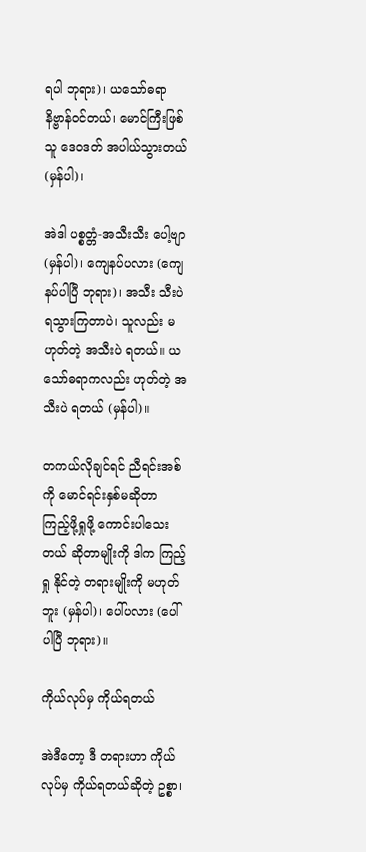ရပါ ဘုရား)၊ ယသော်ဓရာ နိဗ္ဗာန်ဝင်တယ်၊ မောင်ကြီးဖြစ်သူ ဒေဝဒတ် အပါယ်သွားတယ် (မှန်ပါ)၊

အဲဒါ ပစ္စတ္တံ-အသီးသီး ပေါ့ဗျာ (မှန်ပါ)၊ ကျေနပ်ပလား (ကျေနပ်ပါပြီ ဘုရား)၊ အသီး သီးပဲ ရသွားကြတာပဲ၊ သူလည်း မဟုတ်တဲ့ အသီးပဲ ရတယ်။ ယသော်ဓရာကလည်း ဟုတ်တဲ့ အသီးပဲ ရတယ် (မှန်ပါ)။

တကယ်လိုချင်ရင် ညီရင်းအစ်ကို မောင်ရင်းနှစ်မဆိုတာ ကြည့်ဖို့ရှုဖို့ ကောင်းပါသေးတယ် ဆိုတာမျိုးကို ဒါက ကြည့်ရှု နိုင်တဲ့ တရားမျိုးကို မဟုတ်ဘူး (မှန်ပါ)၊ ပေါ်ပလား (ပေါ် ပါပြီ ဘုရား)။

ကိုယ်လုပ်မှ ကိုယ်ရတယ်

အဲဒီတော့ ဒီ တရားဟာ ကိုယ်လုပ်မှ ကိုယ်ရတယ်ဆိုတဲ့ ဥစ္စာ၊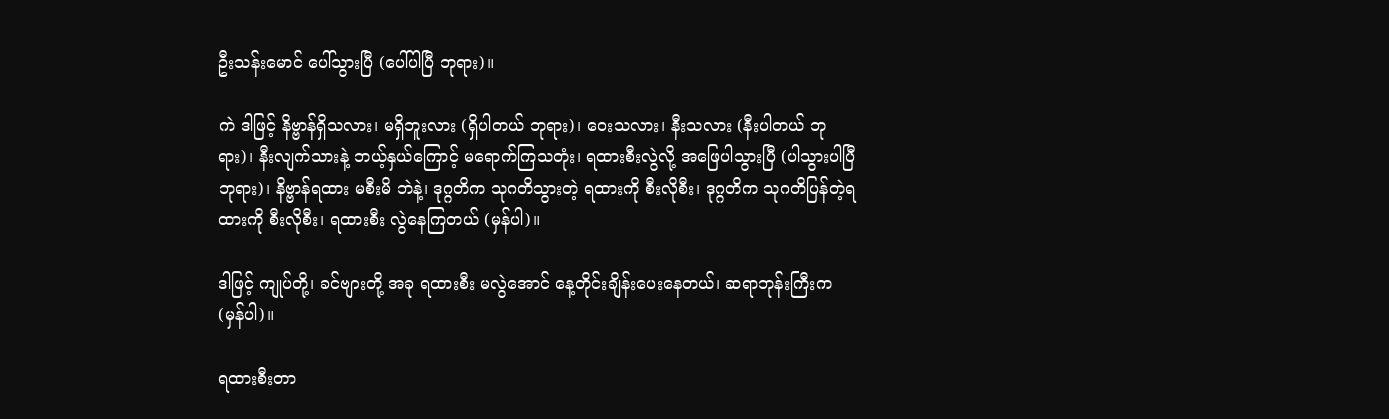ဦးသန်းမောင် ပေါ်သွားပြီ (ပေါ်ပါပြီ ဘုရား)။

ကဲ ဒါဖြင့် နိဗ္ဗာန်ရှိသလား၊ မရှိဘူးလား (ရှိပါတယ် ဘုရား)၊ ဝေးသလား၊ နီးသလား (နီးပါတယ် ဘုရား)၊ နီးလျက်သားနဲ့ ဘယ့်နှယ်ကြောင့် မရောက်ကြသတုံး၊ ရထားစီးလွဲလို့ အဖြေပါသွားပြီ (ပါသွားပါပြီ ဘုရား)၊ နိဗ္ဗာန်ရထား မစီးမိ ဘဲနဲ့၊ ဒုဂ္ဂတိက သုဂတိသွားတဲ့ ရထားကို စီးလိုစီး၊ ဒုဂ္ဂတိက သုဂတိပြန်တဲ့ရထားကို စီးလိုစီး၊ ရထားစီး လွဲနေကြတယ် (မှန်ပါ)။

ဒါဖြင့် ကျုပ်တို့၊ ခင်ဗျားတို့ အခု ရထားစီး မလွဲအောင် နေ့တိုင်းချိန်းပေးနေတယ်၊ ဆရာဘုန်းကြီးက (မှန်ပါ)။

ရထားစီးတာ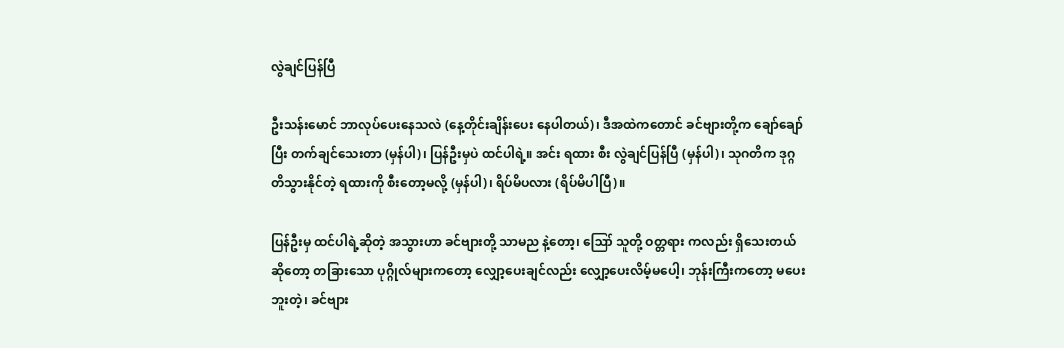လွဲချင်ပြန်ပြီ

ဦးသန်းမောင် ဘာလုပ်ပေးနေသလဲ (နေ့တိုင်းချိန်းပေး နေပါတယ်)၊ ဒီအထဲကတောင် ခင်ဗျားတို့က ချော်ချော်ပြီး တက်ချင်သေးတာ (မှန်ပါ)၊ ပြန်ဦးမှပဲ ထင်ပါရဲ့။ အင်း ရထား စီး လွဲချင်ပြန်ပြီ (မှန်ပါ)၊ သုဂတိက ဒုဂ္ဂတိသွားနိုင်တဲ့ ရထားကို စီးတော့မလို့ (မှန်ပါ)၊ ရိပ်မိပလား (ရိပ်မိပါပြီ)။

ပြန်ဦးမှ ထင်ပါရဲ့ဆိုတဲ့ အသွားဟာ ခင်ဗျားတို့ သာမည နဲ့တော့၊ ဪ သူတို့ ဝတ္တရား ကလည်း ရှိသေးတယ်ဆိုတော့ တခြားသော ပုဂ္ဂိုလ်များကတော့ လျှော့ပေးချင်လည်း လျှော့ပေးလိမ့်မပေါ့၊ ဘုန်းကြီးကတော့ မပေးဘူးတဲ့၊ ခင်ဗျား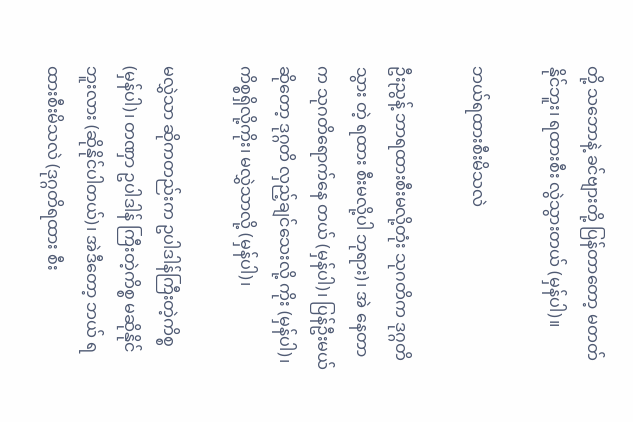တို့ သဘောနဲ့ ခင်ဗျားတို့ ပြန်တာတော့ မတတ်နိုင်ဘူး၊ ရထားစီး လွဲသွားတယ် (မှန်ပါ)။

ဘယ်ရထားစီးမိသလဲ

ဦးညွန့် ဘာရထားစီးမလို့တုံး သုဂတိက ဒုဂ္ဂတိသွား တဲ့ ရထား စီးမလို့ပါ ဘုရား)၊ အဲ နေတာက သုဂတိရောက်နေ တယ် (မှန်ပါ)၊ ပြန်ဦးမယ်ဆိုတော့ ဒုဂ္ဂတိ လှည့်ချင်သေးလို့ ကိုး (မှန်ပါ)၊ ကိစ္စရှိလို့ကိုး၊ မလွှဲသာလို့ (မှန်ပါ)၊

မလွှဲသာ ဆိုကတည်းက ဥပါဒါန်ကြီးတဲ့ကိစ္စ (မှန်ပါ)၊ တဏှာ ဥပါဒါန် ကြီးတဲ့ကိစ္စ မဆိုနိုင်ဘူးလား (ဆိုနိုင်ပါတယ်)၊ အဲဒီတော့ ဘယ် ရထားစီးမိသလဲ (ဒုဂ္ဂတိရထား စီး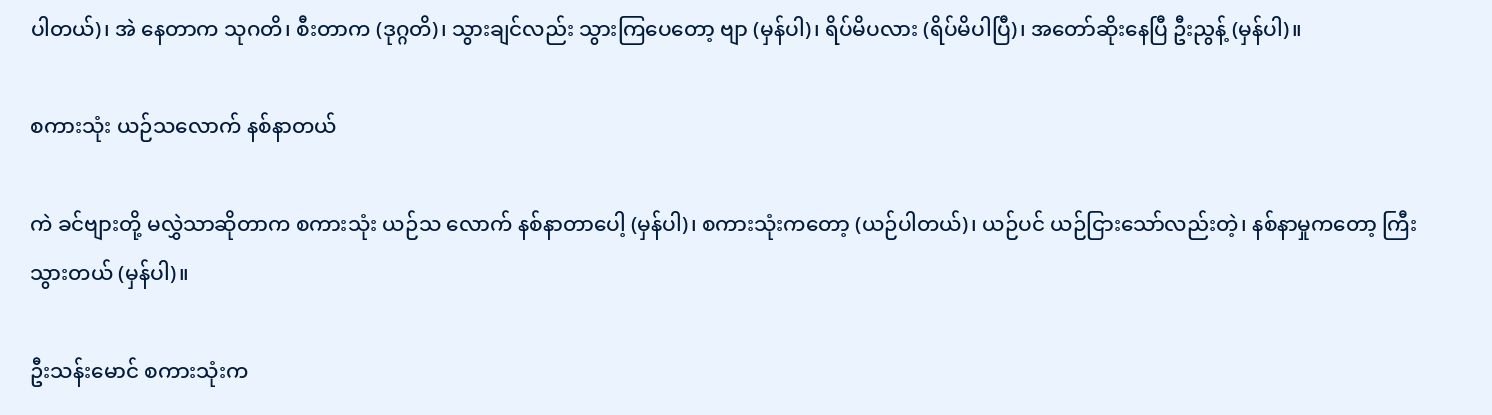ပါတယ်)၊ အဲ နေတာက သုဂတိ၊ စီးတာက (ဒုဂ္ဂတိ)၊ သွားချင်လည်း သွားကြပေတော့ ဗျာ (မှန်ပါ)၊ ရိပ်မိပလား (ရိပ်မိပါပြီ)၊ အတော်ဆိုးနေပြီ ဦးညွန့် (မှန်ပါ)။

စကားသုံး ယဉ်သလောက် နစ်နာတယ်

ကဲ ခင်ဗျားတို့ မလွှဲသာဆိုတာက စကားသုံး ယဉ်သ လောက် နစ်နာတာပေါ့ (မှန်ပါ)၊ စကားသုံးကတော့ (ယဉ်ပါတယ်)၊ ယဉ်ပင် ယဉ်ငြားသော်လည်းတဲ့၊ နစ်နာမှုကတော့ ကြီး သွားတယ် (မှန်ပါ)။

ဦးသန်းမောင် စကားသုံးက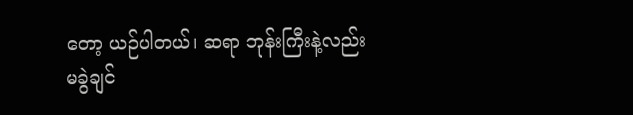တော့ ယဉ်ပါတယ်၊ ဆရာ ဘုန်းကြီးနဲ့လည်း မခွဲချင်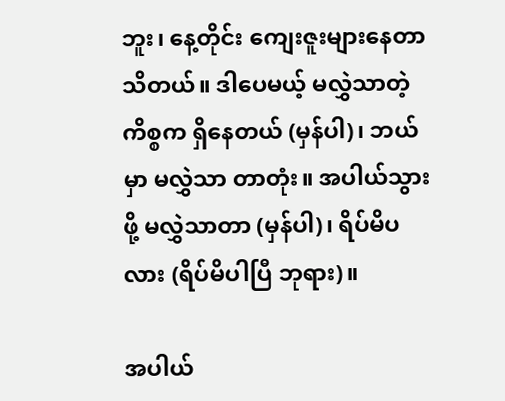ဘူး၊ နေ့တိုင်း ကျေးဇူးများနေတာ သိတယ်။ ဒါပေမယ့် မလွှဲသာတဲ့ ကိစ္စက ရှိနေတယ် (မှန်ပါ)၊ ဘယ်မှာ မလွှဲသာ တာတုံး။ အပါယ်သွားဖို့ မလွှဲသာတာ (မှန်ပါ)၊ ရိပ်မိပလား (ရိပ်မိပါပြီ ဘုရား)။

အပါယ်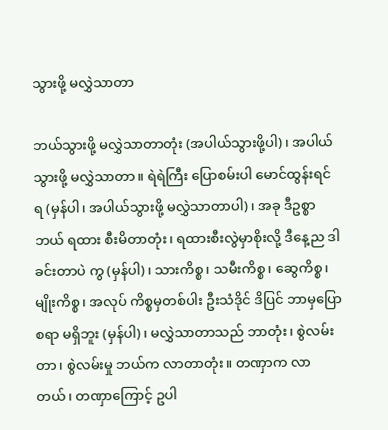သွားဖို့ မလွှဲသာတာ

ဘယ်သွားဖို့ မလွှဲသာတာတုံး (အပါယ်သွားဖို့ပါ)၊ အပါယ်သွားဖို့ မလွှဲသာတာ။ ရဲရဲကြီး ပြောစမ်းပါ မောင်ထွန်းရင် ရ (မှန်ပါ၊ အပါယ်သွားဖို့ မလွှဲသာတာပါ)၊ အခု ဒီဥစ္စာ ဘယ် ရထား စီးမိတာတုံး၊ ရထားစီးလွဲမှာစိုးလို့ ဒီနေ့ည ဒါ ခင်းတာပဲ ကွ (မှန်ပါ)၊ သားကိစ္စ၊ သမီးကိစ္စ၊ ဆွေကိစ္စ၊ မျိုးကိစ္စ၊ အလုပ် ကိစ္စမှတစ်ပါး ဦးသံဒိုင် ဒိပြင် ဘာမှပြောစရာ မရှိဘူး (မှန်ပါ)၊ မလွှဲသာတာသည် ဘာတုံး၊ စွဲလမ်းတာ၊ စွဲလမ်းမှု ဘယ်က လာတာတုံး။ တဏှာက လာတယ်၊ တဏှာကြောင့် ဥပါ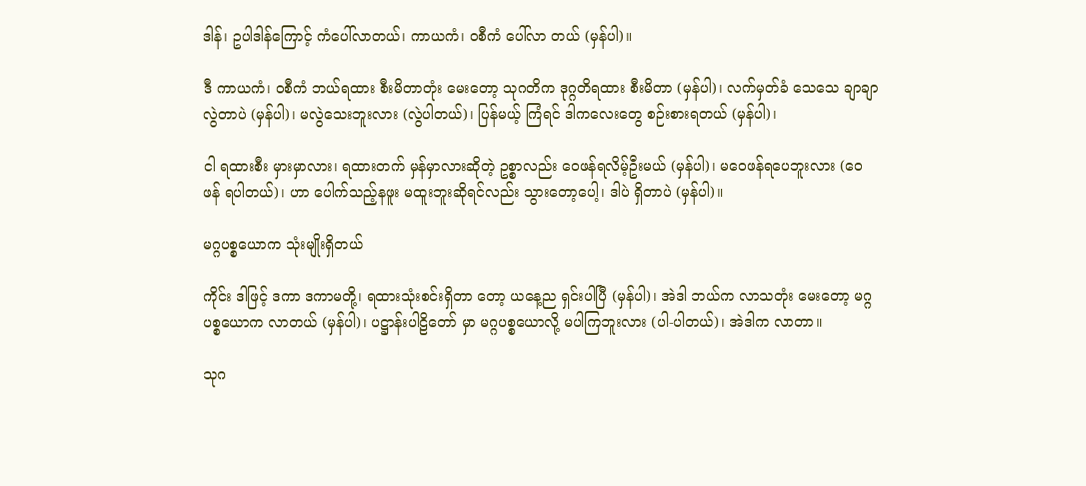ဒါန်၊ ဥပါဒါန်ကြောင့် ကံပေါ်လာတယ်၊ ကာယကံ၊ ဝစီကံ ပေါ်လာ တယ် (မှန်ပါ)။

ဒီ ကာယကံ၊ ဝစီကံ ဘယ်ရထား စီးမိတာတုံး မေးတော့ သုဂတိက ဒုဂ္ဂတိရထား စီးမိတာ (မှန်ပါ)၊ လက်မှတ်ခံ သေသေ ချာချာ လွဲတာပဲ (မှန်ပါ)၊ မလွဲသေးဘူးလား (လွဲပါတယ်)၊ ပြန်မယ့် ကြံရင် ဒါကလေးတွေ စဉ်းစားရတယ် (မှန်ပါ)၊

ငါ ရထားစီး မှားမှာလား၊ ရထားတက် မှန်မှာလားဆိုတဲ့ ဥစ္စာလည်း ဝေဖန်ရလိမ့်ဦးမယ် (မှန်ပါ)၊ မဝေဖန်ရပေဘူးလား (ဝေဖန် ရပါတယ်)၊ ဟာ ပေါက်သည့်နဖူး မထူးဘူးဆိုရင်လည်း သွားတော့ပေါ့၊ ဒါပဲ ရှိတာပဲ (မှန်ပါ)။

မဂ္ဂပစ္စယောက သုံးမျိုးရှိတယ်

ကိုင်း ဒါဖြင့် ဒကာ ဒကာမတို့၊ ရထားသုံးစင်းရှိတာ တော့ ယနေ့ည ရှင်းပါပြီ (မှန်ပါ)၊ အဲဒါ ဘယ်က လာသတုံး မေးတော့ မဂ္ဂပစ္စယောက လာတယ် (မှန်ပါ)၊ ပဋ္ဌာန်းပါဠိတော် မှာ မဂ္ဂပစ္စယောလို့ မပါကြဘူးလား (ပါ-ပါတယ်)၊ အဲဒါက လာတာ။

သုဂ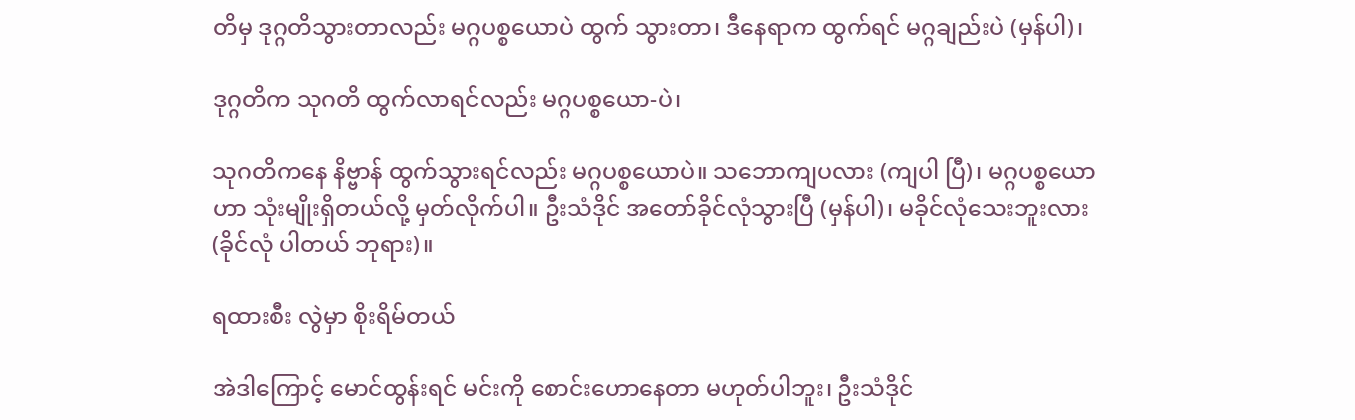တိမှ ဒုဂ္ဂတိသွားတာလည်း မဂ္ဂပစ္စယောပဲ ထွက် သွားတာ၊ ဒီနေရာက ထွက်ရင် မဂ္ဂချည်းပဲ (မှန်ပါ)၊

ဒုဂ္ဂတိက သုဂတိ ထွက်လာရင်လည်း မဂ္ဂပစ္စယော-ပဲ၊

သုဂတိကနေ နိဗ္ဗာန် ထွက်သွားရင်လည်း မဂ္ဂပစ္စယောပဲ။ သဘောကျပလား (ကျပါ ပြီ)၊ မဂ္ဂပစ္စယောဟာ သုံးမျိုးရှိတယ်လို့ မှတ်လိုက်ပါ။ ဦးသံဒိုင် အတော်ခိုင်လုံသွားပြီ (မှန်ပါ)၊ မခိုင်လုံသေးဘူးလား (ခိုင်လုံ ပါတယ် ဘုရား)။

ရထားစီး လွဲမှာ စိုးရိမ်တယ်

အဲဒါကြောင့် မောင်ထွန်းရင် မင်းကို စောင်းဟောနေတာ မဟုတ်ပါဘူး၊ ဦးသံဒိုင်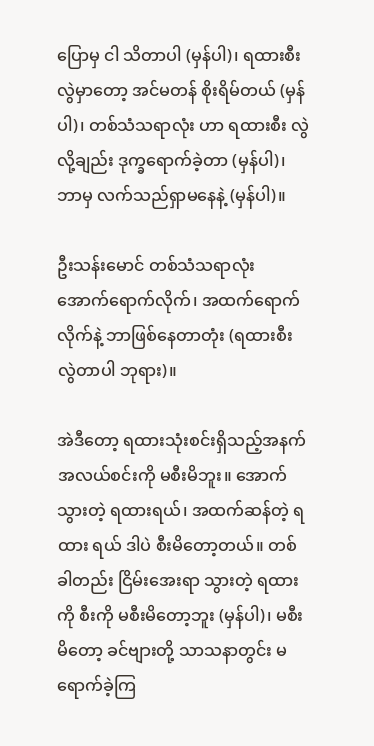ပြောမှ ငါ သိတာပါ (မှန်ပါ)၊ ရထားစီး လွဲမှာတော့ အင်မတန် စိုးရိမ်တယ် (မှန်ပါ)၊ တစ်သံသရာလုံး ဟာ ရထားစီး လွဲလို့ချည်း ဒုက္ခရောက်ခဲ့တာ (မှန်ပါ)၊ ဘာမှ လက်သည်ရှာမနေနဲ့ (မှန်ပါ)။

ဦးသန်းမောင် တစ်သံသရာလုံး အောက်ရောက်လိုက်၊ အထက်ရောက်လိုက်နဲ့ ဘာဖြစ်နေတာတုံး (ရထားစီး လွဲတာပါ ဘုရား)။

အဲဒီတော့ ရထားသုံးစင်းရှိသည့်အနက် အလယ်စင်းကို မစီးမိဘူး။ အောက်သွားတဲ့ ရထားရယ်၊ အထက်ဆန်တဲ့ ရထား ရယ် ဒါပဲ စီးမိတော့တယ်။ တစ်ခါတည်း ငြိမ်းအေးရာ သွားတဲ့ ရထားကို စီးကို မစီးမိတော့ဘူး (မှန်ပါ)၊ မစီးမိတော့ ခင်ဗျားတို့ သာသနာတွင်း မရောက်ခဲ့ကြ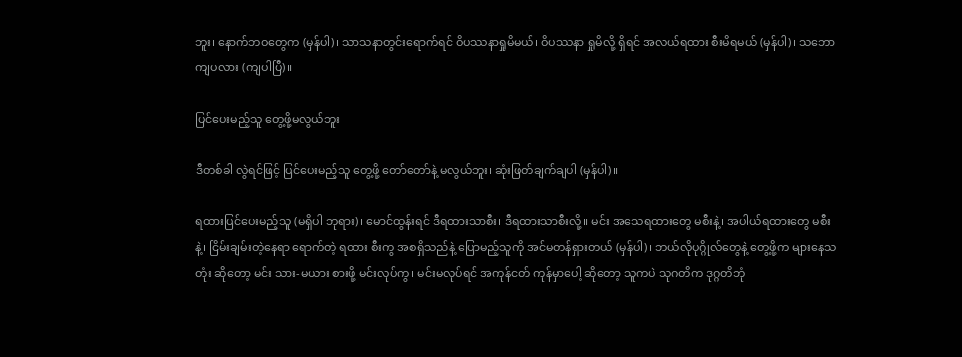ဘူး၊ နောက်ဘဝတွေက (မှန်ပါ)၊ သာသနာတွင်းရောက်ရင် ဝိပဿနာရှုမိမယ်၊ ဝိပဿနာ ရှုမိလို့ ရှိရင် အလယ်ရထား စီးမိရမယ် (မှန်ပါ)၊ သဘောကျပလား (ကျပါပြီ)။

ပြင်ပေးမည့်သူ တွေ့ဖို့မလွယ်ဘူး

ဒီတစ်ခါ လွဲရင်ဖြင့် ပြင်ပေးမည့်သူ တွေ့ဖို့ တော်တော်နဲ့ မလွယ်ဘူး၊ ဆုံးဖြတ်ချက်ချပါ (မှန်ပါ)။

ရထားပြင်ပေးမည့်သူ (မရှိပါ ဘုရား)၊ မောင်ထွန်းရင် ဒီရထားသာစီး၊ ဒီရထားသာစီးလို့။ မင်း အသေရထားတွေ မစီးနဲ့၊ အပါယ်ရထားတွေ မစီးနဲ့၊ ငြိမ်းချမ်းတဲ့နေရာ ရောက်တဲ့ ရထား စီးကွ အစရှိသည်နဲ့ ပြောမည့်သူကို အင်မတန်ရှားတယ် (မှန်ပါ)၊ ဘယ်လိုပုဂ္ဂိုလ်တွေနဲ့ တွေ့ဖို့က များနေသတုံး ဆိုတော့ မင်း သား-မယား စားဖို့ မင်းလုပ်ကွ၊ မင်းမလုပ်ရင် အကုန်ငတ် ကုန်မှာပေါ့ ဆိုတော့ သူကပဲ သုဂတိက ဒုဂ္ဂတိဘုံ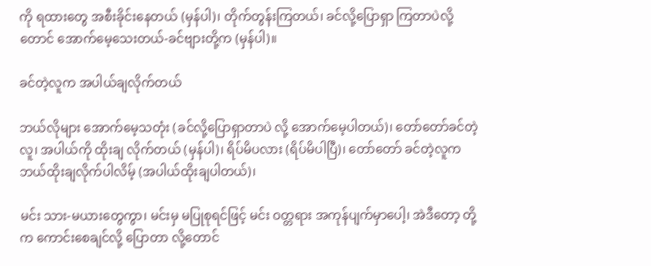ကို ရထားတွေ အစီးခိုင်းနေတယ် (မှန်ပါ)၊ တိုက်တွန်းကြတယ်၊ ခင်လို့ပြောရှာ ကြတာပဲလို့တောင် အောက်မေ့သေးတယ်-ခင်ဗျားတို့က (မှန်ပါ)။

ခင်တဲ့လူက အပါယ်ချလိုက်တယ်

ဘယ်လိုများ အောက်မေ့သတုံး (ခင်လို့ပြောရှာတာပဲ လို့ အောက်မေ့ပါတယ်)၊ တော်တော်ခင်တဲ့လူ၊ အပါယ်ကို ထိုးချ လိုက်တယ် (မှန်ပါ)၊ ရိပ်မိပလား (ရိပ်မိပါပြီ)၊ တော်တော် ခင်တဲ့လူက ဘယ်ထိုးချလိုက်ပါလိမ့် (အပါယ်ထိုးချပါတယ်)၊

မင်း သား-မယားတွေကွာ၊ မင်းမှ မပြုစုရင်ဖြင့် မင်း ဝတ္တရား အကုန်ပျက်မှာပေါ့၊ အဲဒီတော့ တို့က ကောင်းစေချင်လို့ ပြောတာ လို့တောင်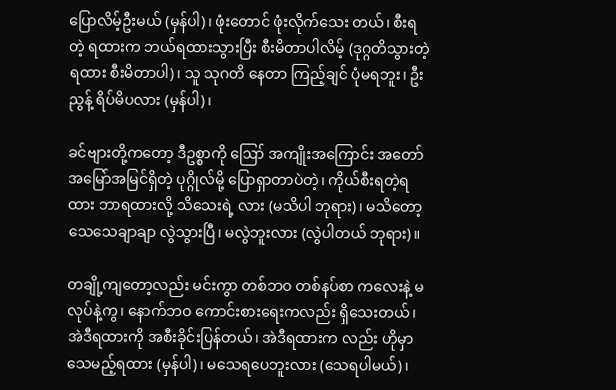ပြောလိမ့်ဦးမယ် (မှန်ပါ)၊ ဖုံးတောင် ဖုံးလိုက်သေး တယ်၊ စီးရတဲ့ ရထားက ဘယ်ရထားသွားပြီး စီးမိတာပါလိမ့် (ဒုဂ္ဂတိသွားတဲ့ ရထား စီးမိတာပါ)၊ သူ သုဂတိ နေတာ ကြည့်ချင် ပုံမရဘူး၊ ဦးညွန့် ရိပ်မိပလား (မှန်ပါ)၊

ခင်ဗျားတို့ကတော့ ဒီဥစ္စာကို ဪ အကျိုးအကြောင်း အတော် အမြော်အမြင်ရှိတဲ့ ပုဂ္ဂိုလ်မို့ ပြောရှာတာပဲတဲ့၊ ကိုယ်စီးရတဲ့ရထား ဘာရထားလို့ သိသေးရဲ့ လား (မသိပါ ဘုရား)၊ မသိတော့ သေသေချာချာ လွဲသွားပြီ၊ မလွဲဘူးလား (လွဲပါတယ် ဘုရား)။

တချို့ကျတော့လည်း မင်းကွာ တစ်ဘဝ တစ်နပ်စာ ကလေးနဲ့ မလုပ်နဲ့ကွ၊ နောက်ဘဝ ကောင်းစားရေးကလည်း ရှိသေးတယ်၊ အဲဒီရထားကို အစီးခိုင်းပြန်တယ်၊ အဲဒီရထားက လည်း ဟိုမှာ သေမည့်ရထား (မှန်ပါ)၊ မသေရပေဘူးလား (သေရပါမယ်)၊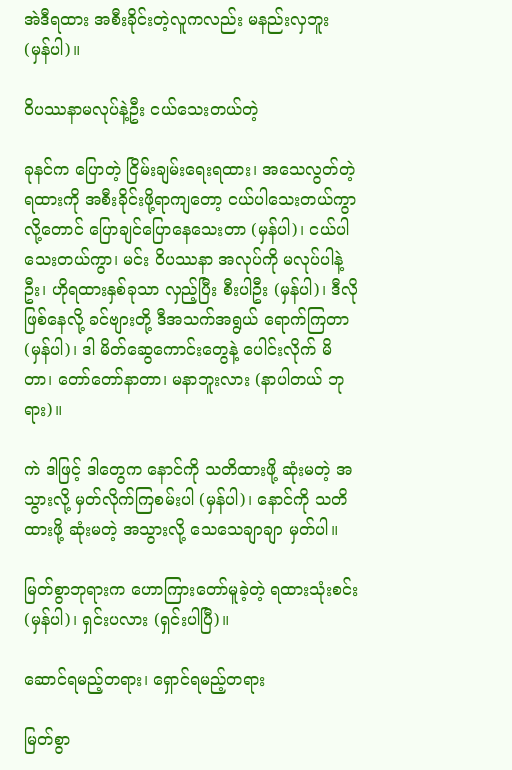အဲဒီရထား အစီးခိုင်းတဲ့လူကလည်း မနည်းလှဘူး (မှန်ပါ)။

ဝိပဿနာမလုပ်နဲ့ဦး ငယ်သေးတယ်တဲ့

ခုနင်က ပြောတဲ့ ငြိမ်းချမ်းရေးရထား၊ အသေလွတ်တဲ့ ရထားကို အစီးခိုင်းဖို့ရာကျတော့ ငယ်ပါသေးတယ်ကွာလို့တောင် ပြောချင်ပြောနေသေးတာ (မှန်ပါ)၊ ငယ်ပါသေးတယ်ကွာ၊ မင်း ဝိပဿနာ အလုပ်ကို မလုပ်ပါနဲ့ဦး၊ ဟိုရထားနှစ်ခုသာ လှည့်ပြီး စီးပါဦး (မှန်ပါ)၊ ဒီလိုဖြစ်နေလို့ ခင်ဗျားတို့ ဒီအသက်အရွယ် ရောက်ကြတာ (မှန်ပါ)၊ ဒါ မိတ်ဆွေကောင်းတွေနဲ့ ပေါင်းလိုက် မိတာ၊ တော်တော်နာတာ၊ မနာဘူးလား (နာပါတယ် ဘုရား)။

ကဲ ဒါဖြင့် ဒါတွေက နောင်ကို သတိထားဖို့ ဆုံးမတဲ့ အသွားလို့ မှတ်လိုက်ကြစမ်းပါ (မှန်ပါ)၊ နောင်ကို သတိထားဖို့ ဆုံးမတဲ့ အသွားလို့ သေသေချာချာ မှတ်ပါ။

မြတ်စွာဘုရားက ဟောကြားတော်မူခဲ့တဲ့ ရထားသုံးစင်း (မှန်ပါ)၊ ရှင်းပလား (ရှင်းပါပြီ)။

ဆောင်ရမည့်တရား၊ ရှောင်ရမည့်တရား

မြတ်စွာ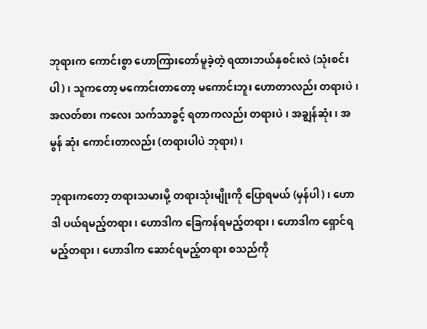ဘုရားက ကောင်းစွာ ဟောကြားတော်မူခဲ့တဲ့ ရထားဘယ်နှစင်းလဲ (သုံးစင်းပါ)၊ သူကတော့ မကောင်းတာတော့ မကောင်းဘူး ဟောတာလည်း တရားပဲ၊ အလတ်စား ကလေး သက်သာခွင့် ရတာကလည်း တရားပဲ၊ အချွန်ဆုံး၊ အမွန် ဆုံး ကောင်းတာလည်း (တရားပါပဲ ဘုရား)၊

ဘုရားကတော့ တရားသမားမို့ တရားသုံးမျိုးကို ပြောရမယ် (မှန်ပါ)၊ ဟောဒါ ပယ်ရမည့်တရား၊ ဟောဒါက ခြေကန်ရမည့်တရား၊ ဟောဒါက ရှောင်ရမည့်တရား၊ ဟောဒါက ဆောင်ရမည့်တရား စသည်ကို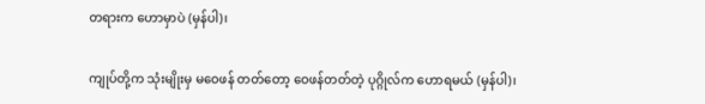တရားက ဟောမှာပဲ (မှန်ပါ)၊

ကျုပ်တို့က သုံးမျိုးမှ မဝေဖန် တတ်တော့ ဝေဖန်တတ်တဲ့ ပုဂ္ဂိုလ်က ဟောရမယ် (မှန်ပါ)၊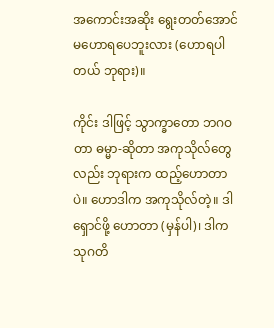အကောင်းအဆိုး ရွေးတတ်အောင် မဟောရပေဘူးလား (ဟောရပါတယ် ဘုရား)။

ကိုင်း ဒါဖြင့် သွာက္ခာတော ဘဂဝတာ ဓမ္မာ-ဆိုတာ အကုသိုလ်တွေလည်း ဘုရားက ထည့်ဟောတာပဲ။ ဟောဒါက အကုသိုလ်တဲ့။ ဒါ ရှောင်ဖို့ ဟောတာ (မှန်ပါ)၊ ဒါက သုဂတိ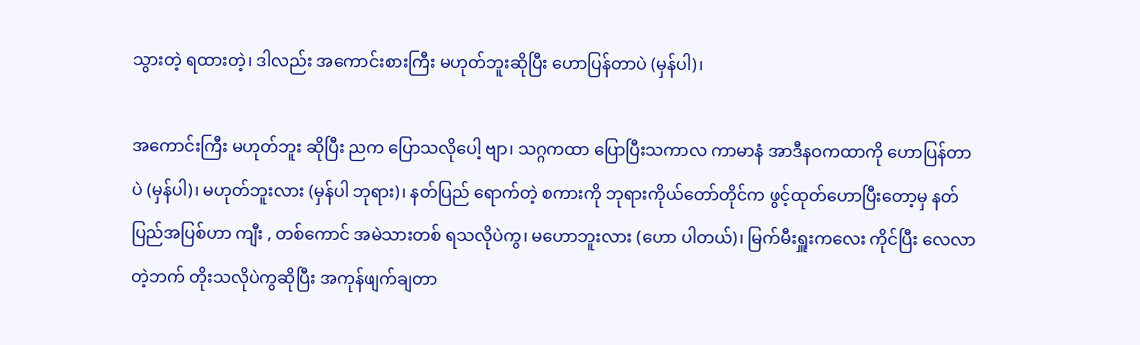သွားတဲ့ ရထားတဲ့၊ ဒါလည်း အကောင်းစားကြီး မဟုတ်ဘူးဆိုပြီး ဟောပြန်တာပဲ (မှန်ပါ)၊

အကောင်းကြီး မဟုတ်ဘူး ဆိုပြီး ညက ပြောသလိုပေါ့ ဗျာ၊ သဂ္ဂကထာ ပြောပြီးသကာလ ကာမာနံ အာဒီနဝကထာကို ဟောပြန်တာပဲ (မှန်ပါ)၊ မဟုတ်ဘူးလား (မှန်ပါ ဘုရား)၊ နတ်ပြည် ရောက်တဲ့ စကားကို ဘုရားကိုယ်တော်တိုင်က ဖွင့်ထုတ်ဟောပြီးတော့မှ နတ်ပြည်အပြစ်ဟာ ကျီး , တစ်ကောင် အမဲသားတစ် ရသလိုပဲကွ၊ မဟောဘူးလား (ဟော ပါတယ်)၊ မြက်မီးရှူးကလေး ကိုင်ပြီး လေလာတဲ့ဘက် တိုးသလိုပဲကွဆိုပြီး အကုန်ဖျက်ချတာ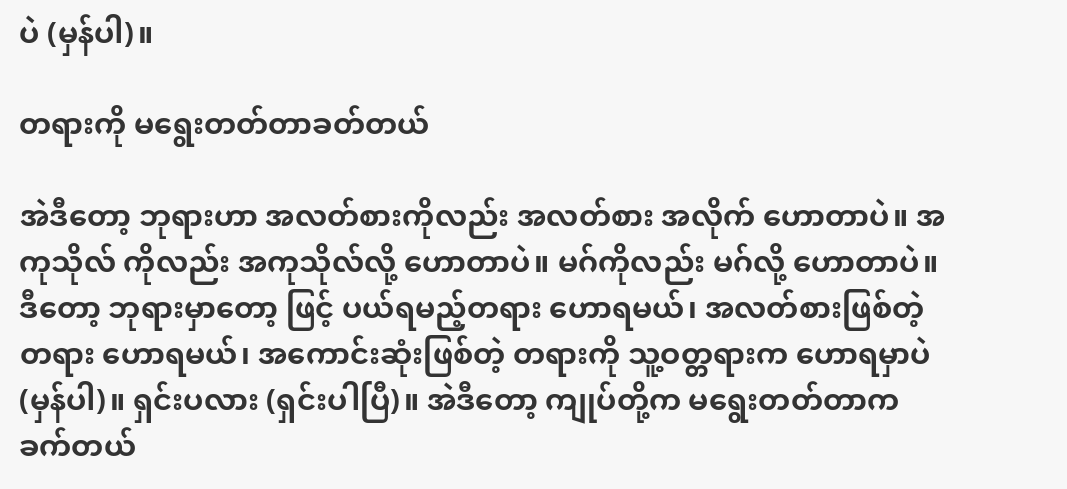ပဲ (မှန်ပါ)။

တရားကို မရွေးတတ်တာခတ်တယ်

အဲဒီတော့ ဘုရားဟာ အလတ်စားကိုလည်း အလတ်စား အလိုက် ဟောတာပဲ။ အကုသိုလ် ကိုလည်း အကုသိုလ်လို့ ဟောတာပဲ။ မဂ်ကိုလည်း မဂ်လို့ ဟောတာပဲ။ ဒီတော့ ဘုရားမှာတော့ ဖြင့် ပယ်ရမည့်တရား ဟောရမယ်၊ အလတ်စားဖြစ်တဲ့ တရား ဟောရမယ်၊ အကောင်းဆုံးဖြစ်တဲ့ တရားကို သူ့ဝတ္တရားက ဟောရမှာပဲ (မှန်ပါ)။ ရှင်းပလား (ရှင်းပါပြီ)။ အဲဒီတော့ ကျုပ်တို့က မရွေးတတ်တာက ခက်တယ်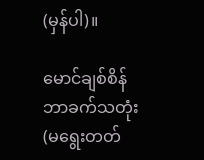(မှန်ပါ)။

မောင်ချစ်စိန် ဘာခက်သတုံး (မရွေးတတ်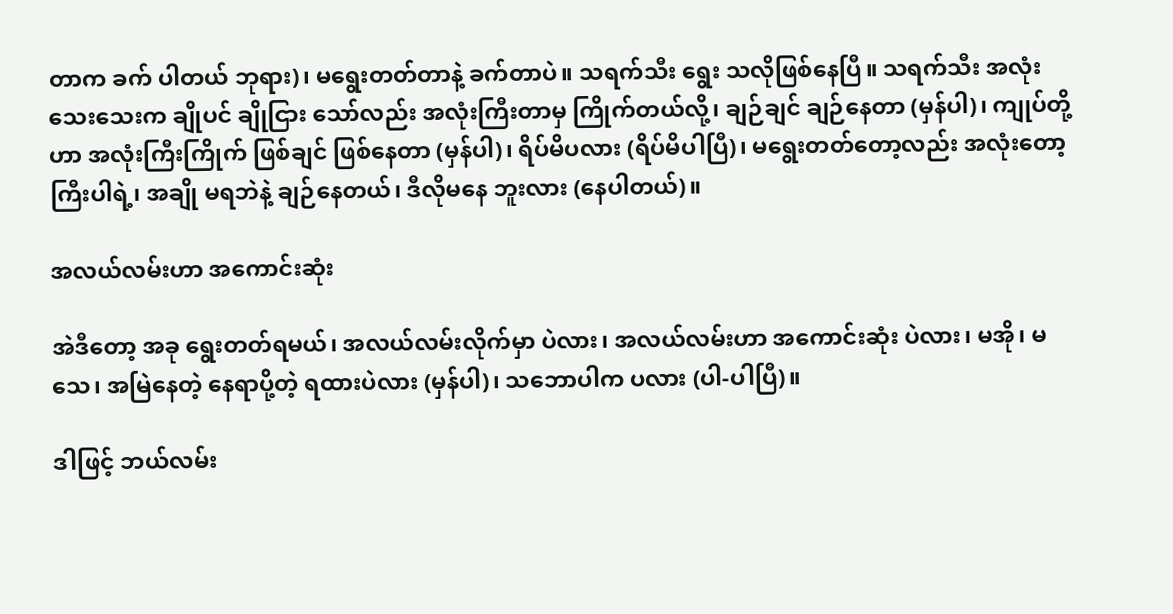တာက ခက် ပါတယ် ဘုရား)၊ မရွေးတတ်တာနဲ့ ခက်တာပဲ။ သရက်သီး ရွေး သလိုဖြစ်နေပြီ။ သရက်သီး အလုံးသေးသေးက ချိုပင် ချိုငြား သော်လည်း အလုံးကြီးတာမှ ကြိုက်တယ်လို့၊ ချဉ်ချင် ချဉ်နေတာ (မှန်ပါ)၊ ကျုပ်တို့ဟာ အလုံးကြီးကြိုက် ဖြစ်ချင် ဖြစ်နေတာ (မှန်ပါ)၊ ရိပ်မိပလား (ရိပ်မိပါပြီ)၊ မရွေးတတ်တော့လည်း အလုံးတော့ ကြီးပါရဲ့၊ အချို မရဘဲနဲ့ ချဉ်နေတယ်၊ ဒီလိုမနေ ဘူးလား (နေပါတယ်)။

အလယ်လမ်းဟာ အကောင်းဆုံး

အဲဒီတော့ အခု ရွေးတတ်ရမယ်၊ အလယ်လမ်းလိုက်မှာ ပဲလား၊ အလယ်လမ်းဟာ အကောင်းဆုံး ပဲလား၊ မအို၊ မသေ၊ အမြဲနေတဲ့ နေရာပို့တဲ့ ရထားပဲလား (မှန်ပါ)၊ သဘောပါက ပလား (ပါ-ပါပြီ)။

ဒါဖြင့် ဘယ်လမ်း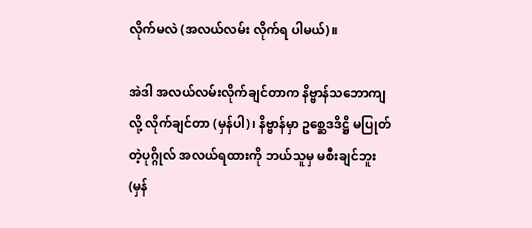လိုက်မလဲ (အလယ်လမ်း လိုက်ရ ပါမယ်)။

အဲဒါ အလယ်လမ်းလိုက်ချင်တာက နိဗ္ဗာန်သဘောကျ လို့ လိုက်ချင်တာ (မှန်ပါ)၊ နိဗ္ဗာန်မှာ ဥစ္ဆေဒဒိဋ္ဌိ မပြုတ်တဲ့ပုဂ္ဂိုလ် အလယ်ရထားကို ဘယ်သူမှ မစီးချင်ဘူး (မှန်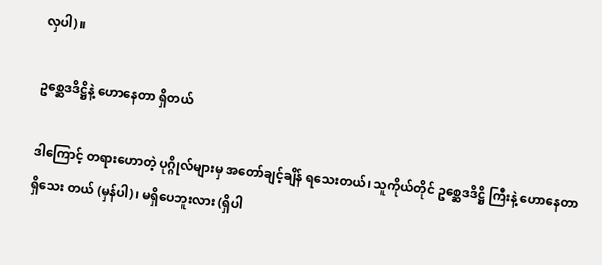လှပါ)။

ဥစ္ဆေဒဒိဋ္ဌိနဲ့ ဟောနေတာ ရှိတယ်

ဒါကြောင့် တရားဟောတဲ့ ပုဂ္ဂိုလ်များမှ အတော်ချင့်ချိန် ရသေးတယ်၊ သူကိုယ်တိုင် ဥစ္ဆေဒဒိဋ္ဌိ ကြီးနဲ့ ဟောနေတာ ရှိသေး တယ် (မှန်ပါ)၊ မရှိပေဘူးလား (ရှိပါ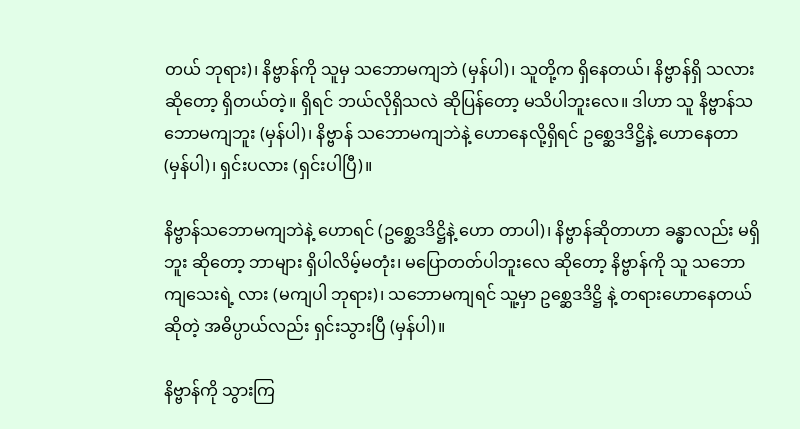တယ် ဘုရား)၊ နိဗ္ဗာန်ကို သူမှ သဘောမကျဘဲ (မှန်ပါ)၊ သူတို့က ရှိနေတယ်၊ နိဗ္ဗာန်ရှိ သလားဆိုတော့ ရှိတယ်တဲ့။ ရှိရင် ဘယ်လိုရှိသလဲ ဆိုပြန်တော့ မသိပါဘူးလေ။ ဒါဟာ သူ နိဗ္ဗာန်သဘောမကျဘူး (မှန်ပါ)၊ နိဗ္ဗာန် သဘောမကျဘဲနဲ့ ဟောနေလို့ရှိရင် ဥစ္ဆေဒဒိဋ္ဌိနဲ့ ဟောနေတာ (မှန်ပါ)၊ ရှင်းပလား (ရှင်းပါပြီ)။

နိဗ္ဗာန်သဘောမကျဘဲနဲ့ ဟောရင် (ဥစ္ဆေဒဒိဋ္ဌိနဲ့ ဟော တာပါ)၊ နိဗ္ဗာန်ဆိုတာဟာ ခန္ဓာလည်း မရှိဘူး ဆိုတော့ ဘာများ ရှိပါလိမ့်မတုံး၊ မပြောတတ်ပါဘူးလေ ဆိုတော့ နိဗ္ဗာန်ကို သူ သဘော ကျသေးရဲ့ လား (မကျပါ ဘုရား)၊ သဘောမကျရင် သူ့မှာ ဥစ္ဆေဒဒိဋ္ဌိ နဲ့ တရားဟောနေတယ်ဆိုတဲ့ အဓိပ္ပာယ်လည်း ရှင်းသွားပြီ (မှန်ပါ)။

နိဗ္ဗာန်ကို သွားကြ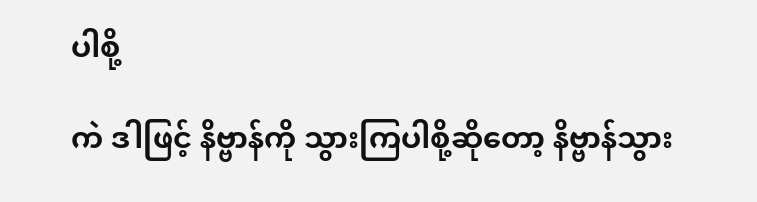ပါစို့

ကဲ ဒါဖြင့် နိဗ္ဗာန်ကို သွားကြပါစို့ဆိုတော့ နိဗ္ဗာန်သွား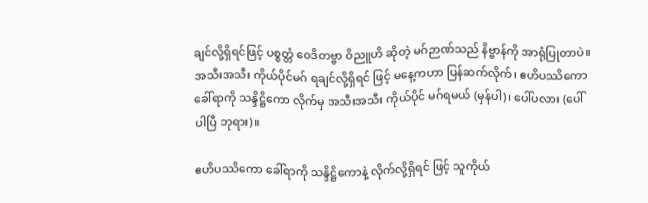ချင်လို့ရှိရင်ဖြင့် ပစ္စတ္တံ ဝေဒိတဗ္ဗာ ဝိညူဟိ ဆိုတဲ့ မဂ်ဉာဏ်သည် နိဗ္ဗာန်ကို အာရုံပြုတာပဲ။ အသီးအသီး ကိုယ်ပိုင်မဂ် ရချင်လို့ရှိရင် ဖြင့် မနေ့ကဟာ ပြန်ဆက်လိုက်၊ ဧဟိပဿိကော ခေါ်ရာကို သန္ဒိဋ္ဌိကော လိုက်မှ အသီးအသီး ကိုယ်ပိုင် မဂ်ရမယ် (မှန်ပါ)၊ ပေါ်ပလား (ပေါ်ပါပြီ ဘုရား)။

ဧဟိပဿိကော ခေါ်ရာကို သန္ဒိဋ္ဌိကောနဲ့ လိုက်လို့ရှိရင် ဖြင့် သူကိုယ်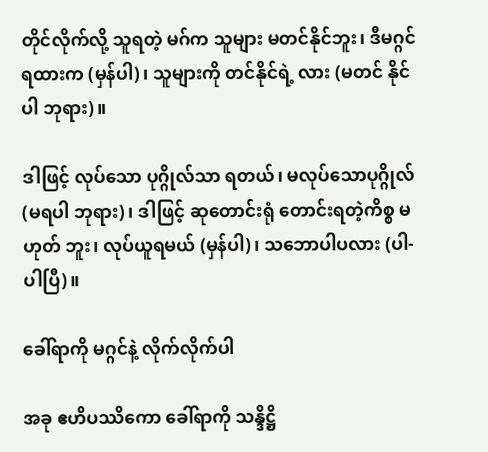တိုင်လိုက်လို့ သူရတဲ့ မဂ်က သူများ မတင်နိုင်ဘူး၊ ဒီမဂ္ဂင်ရထားက (မှန်ပါ)၊ သူများကို တင်နိုင်ရဲ့ လား (မတင် နိုင်ပါ ဘုရား)။

ဒါဖြင့် လုပ်သော ပုဂ္ဂိုလ်သာ ရတယ်၊ မလုပ်သောပုဂ္ဂိုလ် (မရပါ ဘုရား)၊ ဒါဖြင့် ဆုတောင်းရုံ တောင်းရတဲ့ကိစ္စ မဟုတ် ဘူး၊ လုပ်ယူရမယ် (မှန်ပါ)၊ သဘောပါပလား (ပါ-ပါပြီ)။

ခေါ်ရာကို မဂ္ဂင်နဲ့ လိုက်လိုက်ပါ

အခု ဧဟိပဿိကော ခေါ်ရာကို သန္ဒိဋ္ဌိ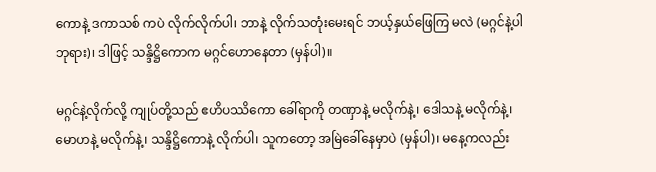ကောနဲ့ ဒကာသစ် ကပဲ လိုက်လိုက်ပါ၊ ဘာနဲ့ လိုက်သတုံးမေးရင် ဘယ့်နှယ်ဖြေကြ မလဲ (မဂ္ဂင်နဲ့ပါ ဘုရား)၊ ဒါဖြင့် သန္ဒိဋ္ဌိကောက မဂ္ဂင်ဟောနေတာ (မှန်ပါ)။

မဂ္ဂင်နဲ့လိုက်လို့ ကျုပ်တို့သည် ဧဟိပဿိကော ခေါ်ရာကို တဏှာနဲ့ မလိုက်နဲ့၊ ဒေါသနဲ့ မလိုက်နဲ့၊ မောဟနဲ့ မလိုက်နဲ့၊ သန္ဒိဋ္ဌိကောနဲ့ လိုက်ပါ၊ သူကတော့ အမြဲခေါ်နေမှာပဲ (မှန်ပါ)၊ မနေ့ကလည်း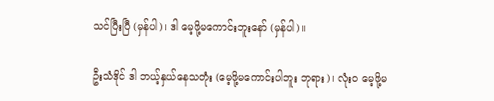သင်ပြီးပြီ (မှန်ပါ)၊ ဒါ မေ့ဖို့မကောင်းဘူးနော် (မှန်ပါ)။

ဦးသံဒိုင် ဒါ ဘယ့်နှယ်နေသတုံး (မေ့ဖို့မကောင်းပါဘူး ဘုရား)၊ လုံးဝ မေ့ဖို့မ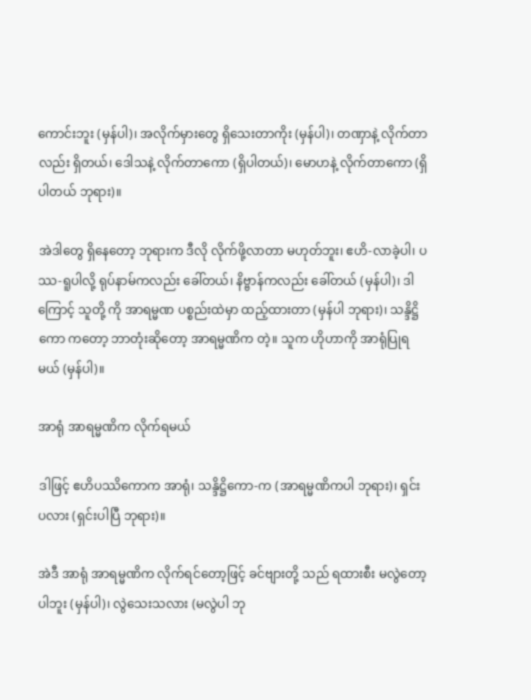ကောင်းဘူး (မှန်ပါ)၊ အလိုက်မှားတွေ ရှိသေးတာကိုး (မှန်ပါ)၊ တဏှာနဲ့ လိုက်တာလည်း ရှိတယ်၊ ဒေါသနဲ့ လိုက်တာကော (ရှိပါတယ်)၊ မောဟနဲ့ လိုက်တာကော (ရှိပါတယ် ဘုရား)။

အဲဒါတွေ ရှိနေတော့ ဘုရားက ဒီလို လိုက်ဖို့လာတာ မဟုတ်ဘူး၊ ဧဟိ-လာခဲ့ပါ၊ ပဿ-ရူပါလို့ ရုပ်နာမ်ကလည်း ခေါ်တယ်၊ နိဗ္ဗာန်ကလည်း ခေါ်တယ် (မှန်ပါ)၊ ဒါကြောင့် သူတို့ ကို အာရမ္မဏ ပစ္စည်းထဲမှာ ထည့်ထားတာ (မှန်ပါ ဘုရား)၊ သန္ဒိဋ္ဌိကော ကတော့ ဘာတုံးဆိုတော့ အာရမ္မဏိက တဲ့။ သူက ဟိုဟာကို အာရုံပြုရမယ် (မှန်ပါ)။

အာရုံ အာရမ္မဏိက လိုက်ရမယ်

ဒါဖြင့် ဧဟိပဿိကောက အာရုံ၊ သန္ဒိဋ္ဌိကော-က (အာရမ္မဏိကပါ ဘုရား)၊ ရှင်းပလား (ရှင်းပါပြီ ဘုရား)။

အဲဒီ အာရုံ အာရမ္မဏိက လိုက်ရင်တော့ဖြင့် ခင်ဗျားတို့ သည် ရထားစီး မလွဲတော့ပါဘူး (မှန်ပါ)၊ လွဲသေးသလား (မလွဲပါ ဘု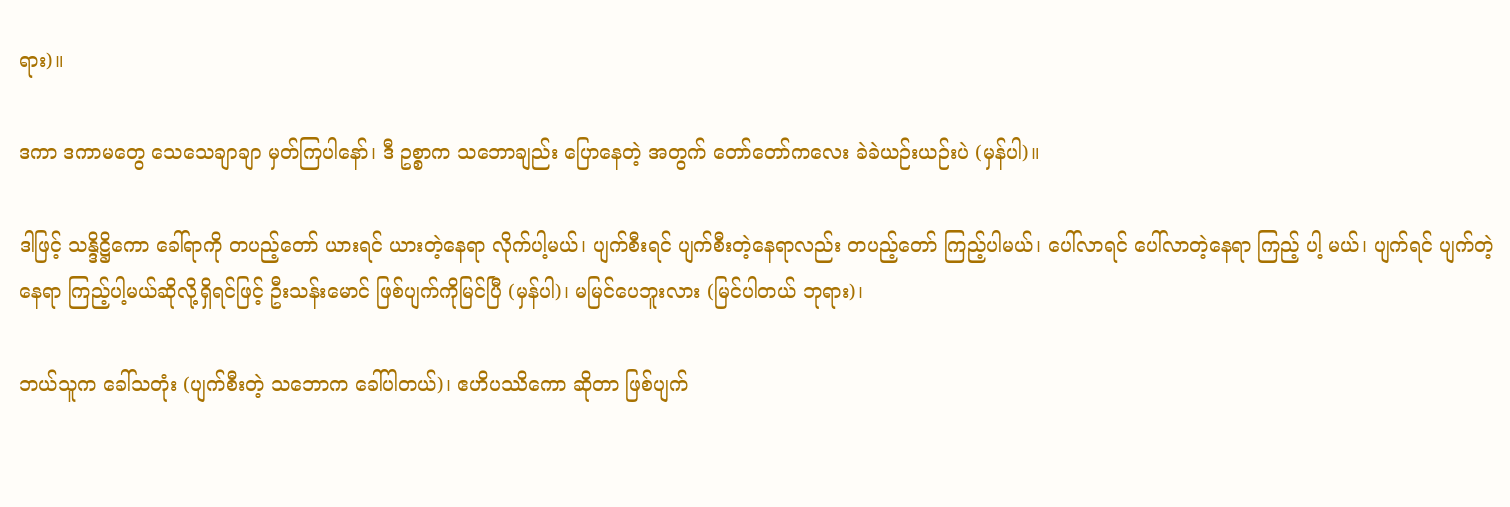ရား)။

ဒကာ ဒကာမတွေ သေသေချာချာ မှတ်ကြပါနော်၊ ဒီ ဥစ္စာက သဘောချည်း ပြောနေတဲ့ အတွက် တော်တော်ကလေး ခဲခဲယဉ်းယဉ်းပဲ (မှန်ပါ)။

ဒါဖြင့် သန္ဒိဋ္ဌိကော ခေါ်ရာကို တပည့်တော် ယားရင် ယားတဲ့နေရာ လိုက်ပါ့မယ်၊ ပျက်စီးရင် ပျက်စီးတဲ့နေရာလည်း တပည့်တော် ကြည့်ပါမယ်၊ ပေါ်လာရင် ပေါ်လာတဲ့နေရာ ကြည့် ပါ့ မယ်၊ ပျက်ရင် ပျက်တဲ့နေရာ ကြည့်ပါ့မယ်ဆိုလို့ရှိရင်ဖြင့် ဦးသန်းမောင် ဖြစ်ပျက်ကိုမြင်ပြီ (မှန်ပါ)၊ မမြင်ပေဘူးလား (မြင်ပါတယ် ဘုရား)၊

ဘယ်သူက ခေါ်သတုံး (ပျက်စီးတဲ့ သဘောက ခေါ်ပါတယ်)၊ ဧဟိပဿိကော ဆိုတာ ဖြစ်ပျက်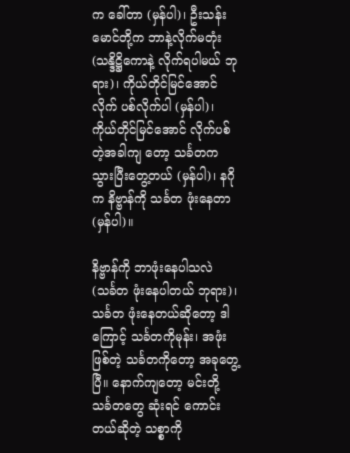က ခေါ်တာ (မှန်ပါ)၊ ဦးသန်းမောင်တို့က ဘာနဲ့လိုက်မတုံး (သန္ဒိဋ္ဌိကောနဲ့ လိုက်ရပါမယ် ဘုရား)၊ ကိုယ်တိုင်မြင်အောင် လိုက် ပစ်လိုက်ပါ (မှန်ပါ)၊ ကိုယ်တိုင်မြင်အောင် လိုက်ပစ်တဲ့အခါကျ တော့ သင်္ခတက သွားပြီးတွေ့တယ် (မှန်ပါ)၊ နဂိုက နိဗ္ဗာန်ကို သင်္ခတ ဖုံးနေတာ (မှန်ပါ)။

နိဗ္ဗာန်ကို ဘာဖုံးနေပါသလဲ (သင်္ခတ ဖုံးနေပါတယ် ဘုရား)၊ သင်္ခတ ဖုံးနေတယ်ဆိုတော့ ဒါကြောင့် သင်္ခတကိုမုန်း၊ အဖုံးဖြစ်တဲ့ သင်္ခတကိုတော့ အခုတွေ့ပြီ။ နောက်ကျတော့ မင်းတို့ သင်္ခတတွေ ဆုံးရင် ကောင်းတယ်ဆိုတဲ့ သစ္စာကို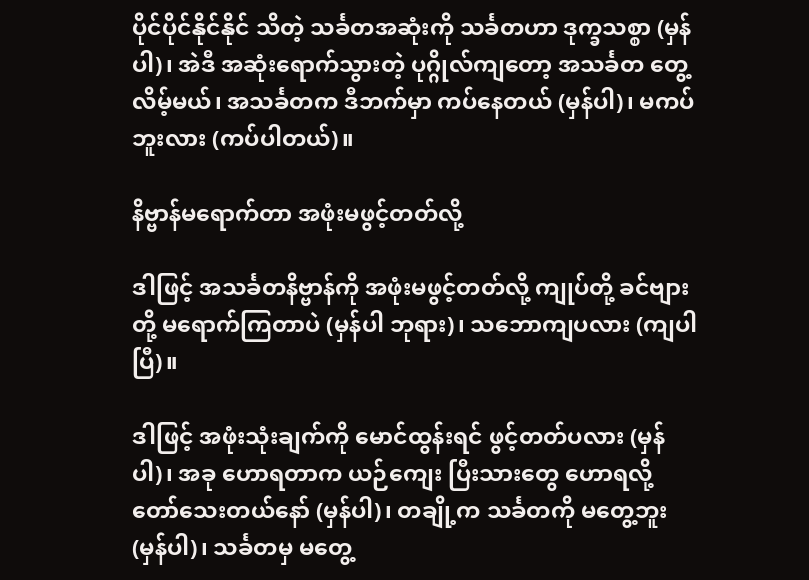ပိုင်ပိုင်နိုင်နိုင် သိတဲ့ သင်္ခတအဆုံးကို သင်္ခတဟာ ဒုက္ခသစ္စာ (မှန်ပါ)၊ အဲဒီ အဆုံးရောက်သွားတဲ့ ပုဂ္ဂိုလ်ကျတော့ အသင်္ခတ တွေ့လိမ့်မယ်၊ အသင်္ခတက ဒီဘက်မှာ ကပ်နေတယ် (မှန်ပါ)၊ မကပ်ဘူးလား (ကပ်ပါတယ်)။

နိဗ္ဗာန်မရောက်တာ အဖုံးမဖွင့်တတ်လို့

ဒါဖြင့် အသင်္ခတနိဗ္ဗာန်ကို အဖုံးမဖွင့်တတ်လို့ ကျုပ်တို့ ခင်ဗျားတို့ မရောက်ကြတာပဲ (မှန်ပါ ဘုရား)၊ သဘောကျပလား (ကျပါပြီ)။

ဒါဖြင့် အဖုံးသုံးချက်ကို မောင်ထွန်းရင် ဖွင့်တတ်ပလား (မှန်ပါ)၊ အခု ဟောရတာက ယဉ်ကျေး ပြီးသားတွေ ဟောရလို့ တော်သေးတယ်နော် (မှန်ပါ)၊ တချို့က သင်္ခတကို မတွေ့ဘူး (မှန်ပါ)၊ သင်္ခတမှ မတွေ့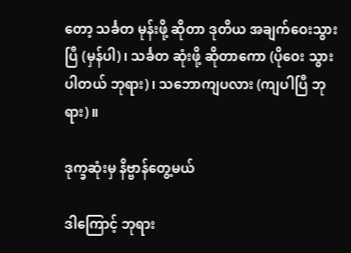တော့ သင်္ခတ မုန်းဖို့ ဆိုတာ ဒုတိယ အချက်ဝေးသွားပြီ (မှန်ပါ)၊ သင်္ခတ ဆုံးဖို့ ဆိုတာကော (ပိုဝေး သွားပါတယ် ဘုရား)၊ သဘောကျပလား (ကျပါပြီ ဘုရား)။

ဒုက္ခဆုံးမှ နိဗ္ဗာန်တွေ့မယ်

ဒါကြောင့် ဘုရား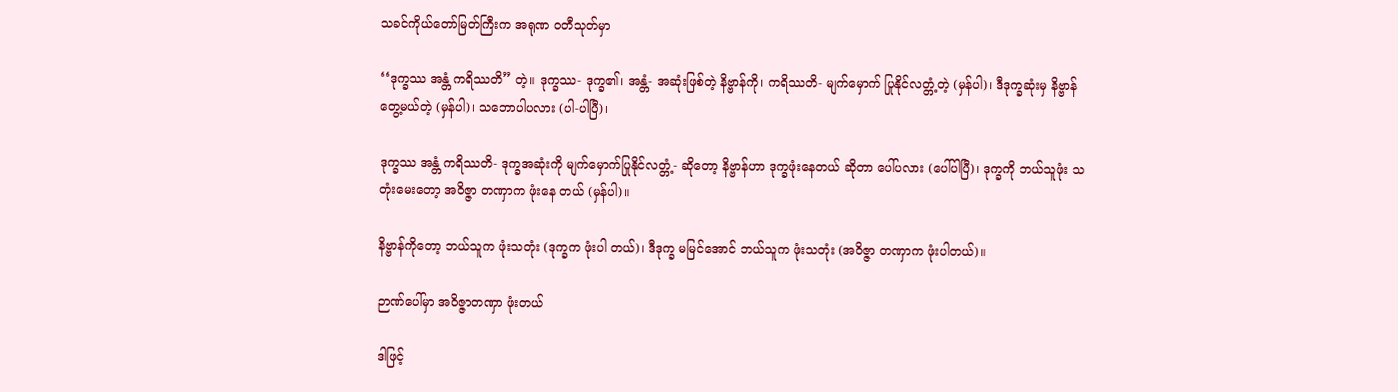သခင်ကိုယ်တော်မြတ်ကြီးက အရုဏ ဝတီသုတ်မှာ

‘‘ဒုက္ခဿ အန္တံ ကရိဿတိ” တဲ့။ ဒုက္ခဿ- ဒုက္ခ၏၊ အန္တံ- အဆုံးဖြစ်တဲ့ နိဗ္ဗာန်ကို၊ ကရိဿတိ- မျက်မှောက် ပြုနိုင်လတ္တံ့တဲ့ (မှန်ပါ)၊ ဒီဒုက္ခဆုံးမှ နိဗ္ဗာန်တွေ့မယ်တဲ့ (မှန်ပါ)၊ သဘောပါပလား (ပါ-ပါပြီ)၊

ဒုက္ခဿ အန္တံ ကရိဿတိ- ဒုက္ခအဆုံးကို မျက်မှောက်ပြုနိုင်လတ္တံ့- ဆိုတော့ နိဗ္ဗာန်ဟာ ဒုက္ခဖုံးနေတယ် ဆိုတာ ပေါ်ပလား (ပေါ်ပါပြီ)၊ ဒုက္ခကို ဘယ်သူဖုံး သတုံးမေးတော့ အဝိဇ္ဇာ တဏှာက ဖုံးနေ တယ် (မှန်ပါ)။

နိဗ္ဗာန်ကိုတော့ ဘယ်သူက ဖုံးသတုံး (ဒုက္ခက ဖုံးပါ တယ်)၊ ဒီဒုက္ခ မမြင်အောင် ဘယ်သူက ဖုံးသတုံး (အဝိဇ္ဇာ တဏှာက ဖုံးပါတယ်)။

ဉာဏ်ပေါ်မှာ အဝိဇ္ဇာတဏှာ ဖုံးတယ်

ဒါဖြင့်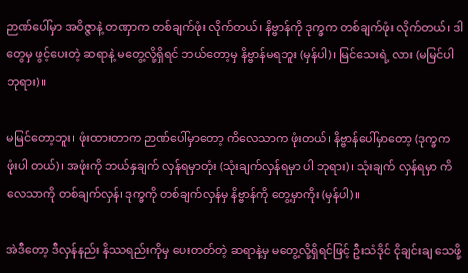ဉာဏ်ပေါ်မှာ အဝိဇ္ဇာနဲ့ တဏှာက တစ်ချက်ဖုံး လိုက်တယ်၊ နိဗ္ဗာန်ကို ဒုက္ခက တစ်ချက်ဖုံး လိုက်တယ်၊ ဒါတွေမှ ဖွင့်ပေးတဲ့ ဆရာနဲ့ မတွေ့လို့ရှိရင် ဘယ်တော့မှ နိဗ္ဗာန်မရဘူး (မှန်ပါ)၊ မြင်သေးရဲ့ လား (မမြင်ပါ ဘုရား)။

မမြင်တော့ဘူး၊ ဖုံးထားတာက ဉာဏ်ပေါ်မှာတော့ ကိလေသာက ဖုံးတယ်၊ နိဗ္ဗာန်ပေါ်မှာတော့ (ဒုက္ခက ဖုံးပါ တယ်)၊ အဖုံးကို ဘယ်နှချက် လှန်ရမှာတုံး (သုံးချက်လှန်ရမှာ ပါ ဘုရား)၊ သုံးချက် လှန်ရမှာ ကိလေသာကို တစ်ချက်လှန်၊ ဒုက္ခကို တစ်ချက်လှန်မှ နိဗ္ဗာန်ကို တွေ့မှာကိုး (မှန်ပါ)။

အဲဒီတော့ ဒီလှန်နည်း နိဿရည်းကိုမှ ပေးတတ်တဲ့ ဆရာနဲ့မှ မတွေ့လို့ရှိရင်ဖြင့် ဦးသံဒိုင် ငိုချင်းချ သေဖို့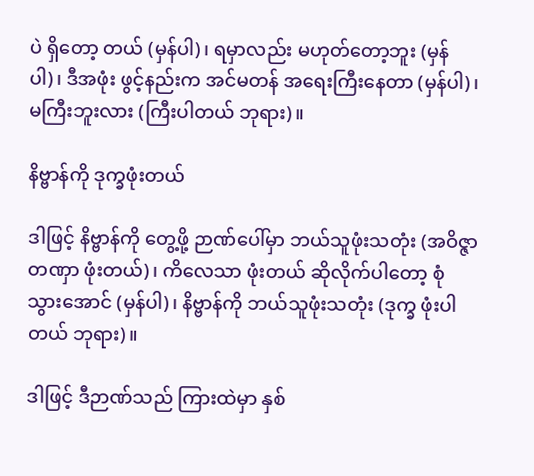ပဲ ရှိတော့ တယ် (မှန်ပါ)၊ ရမှာလည်း မဟုတ်တော့ဘူး (မှန်ပါ)၊ ဒီအဖုံး ဖွင့်နည်းက အင်မတန် အရေးကြီးနေတာ (မှန်ပါ)၊ မကြီးဘူးလား (ကြီးပါတယ် ဘုရား)။

နိဗ္ဗာန်ကို ဒုက္ခဖုံးတယ်

ဒါဖြင့် နိဗ္ဗာန်ကို တွေ့ဖို့ ဉာဏ်ပေါ်မှာ ဘယ်သူဖုံးသတုံး (အဝိဇ္ဇာတဏှာ ဖုံးတယ်)၊ ကိလေသာ ဖုံးတယ် ဆိုလိုက်ပါတော့ စုံသွားအောင် (မှန်ပါ)၊ နိဗ္ဗာန်ကို ဘယ်သူဖုံးသတုံး (ဒုက္ခ ဖုံးပါတယ် ဘုရား)။

ဒါဖြင့် ဒီဉာဏ်သည် ကြားထဲမှာ နှစ်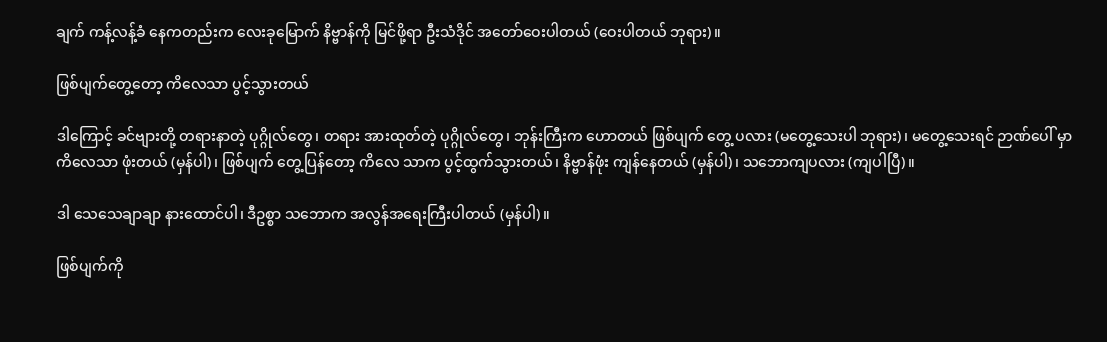ချက် ကန့်လန့်ခံ နေကတည်းက လေးခုမြောက် နိဗ္ဗာန်ကို မြင်ဖို့ရာ ဦးသံဒိုင် အတော်ဝေးပါတယ် (ဝေးပါတယ် ဘုရား)။

ဖြစ်ပျက်တွေ့တော့ ကိလေသာ ပွင့်သွားတယ်

ဒါကြောင့် ခင်ဗျားတို့ တရားနာတဲ့ ပုဂ္ဂိုလ်တွေ၊ တရား အားထုတ်တဲ့ ပုဂ္ဂိုလ်တွေ၊ ဘုန်းကြီးက ဟောတယ် ဖြစ်ပျက် တွေ့ ပလား (မတွေ့သေးပါ ဘုရား)၊ မတွေ့သေးရင် ဉာဏ်ပေါ် မှာ ကိလေသာ ဖုံးတယ် (မှန်ပါ)၊ ဖြစ်ပျက် တွေ့ပြန်တော့ ကိလေ သာက ပွင့်ထွက်သွားတယ်၊ နိဗ္ဗာန်ဖုံး ကျန်နေတယ် (မှန်ပါ)၊ သဘောကျပလား (ကျပါပြီ)။

ဒါ သေသေချာချာ နားထောင်ပါ၊ ဒီဥစ္စာ သဘောက အလွန်အရေးကြီးပါတယ် (မှန်ပါ)။

ဖြစ်ပျက်ကို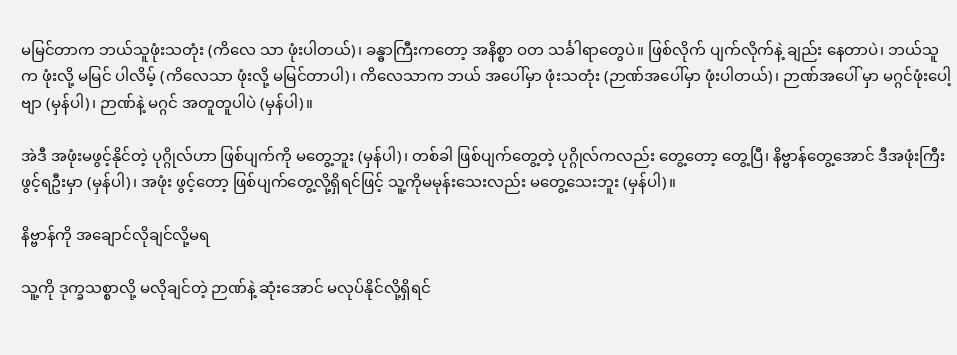မမြင်တာက ဘယ်သူဖုံးသတုံး (ကိလေ သာ ဖုံးပါတယ်)၊ ခန္ဓာကြီးကတော့ အနိစ္စာ ဝတ သင်္ခါရာတွေပဲ။ ဖြစ်လိုက် ပျက်လိုက်နဲ့ ချည်း နေတာပဲ၊ ဘယ်သူက ဖုံးလို့ မမြင် ပါလိမ့် (ကိလေသာ ဖုံးလို့ မမြင်တာပါ)၊ ကိလေသာက ဘယ် အပေါ်မှာ ဖုံးသတုံး (ဉာဏ်အပေါ်မှာ ဖုံးပါတယ်)၊ ဉာဏ်အပေါ် မှာ မဂ္ဂင်ဖုံးပေါ့ဗျာ (မှန်ပါ)၊ ဉာဏ်နဲ့ မဂ္ဂင် အတူတူပါပဲ (မှန်ပါ)။

အဲဒီ အဖုံးမဖွင့်နိုင်တဲ့ ပုဂ္ဂိုလ်ဟာ ဖြစ်ပျက်ကို မတွေ့ဘူး (မှန်ပါ)၊ တစ်ခါ ဖြစ်ပျက်တွေ့တဲ့ ပုဂ္ဂိုလ်ကလည်း တွေ့တော့ တွေ့ပြီ၊ နိဗ္ဗာန်တွေ့အောင် ဒီအဖုံးကြီး ဖွင့်ရဦးမှာ (မှန်ပါ)၊ အဖုံး ဖွင့်တော့ ဖြစ်ပျက်တွေ့လို့ရှိရင်ဖြင့် သူ့ကိုမမုန်းသေးလည်း မတွေ့သေးဘူး (မှန်ပါ)။

နိဗ္ဗာန်ကို အချောင်လိုချင်လို့မရ

သူ့ကို ဒုက္ခသစ္စာလို့ မလိုချင်တဲ့ ဉာဏ်နဲ့ ဆုံးအောင် မလုပ်နိုင်လို့ရှိရင်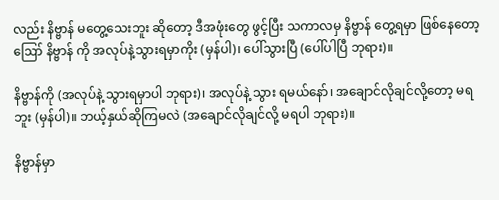လည်း နိဗ္ဗာန် မတွေ့သေးဘူး ဆိုတော့ ဒီအဖုံးတွေ ဖွင့်ပြီး သကာလမှ နိဗ္ဗာန် တွေ့ရမှာ ဖြစ်နေတော့ ဪ နိဗ္ဗာန် ကို အလုပ်နဲ့သွားရမှာကိုး (မှန်ပါ)၊ ပေါ်သွားပြီ (ပေါ်ပါပြီ ဘုရား)။

နိဗ္ဗာန်ကို (အလုပ်နဲ့ သွားရမှာပါ ဘုရား)၊ အလုပ်နဲ့ သွား ရမယ်နော်၊ အချောင်လိုချင်လို့တော့ မရဘူး (မှန်ပါ)။ ဘယ့်နှယ်ဆိုကြမလဲ (အချောင်လိုချင်လို့ မရပါ ဘုရား)။

နိဗ္ဗာန်မှာ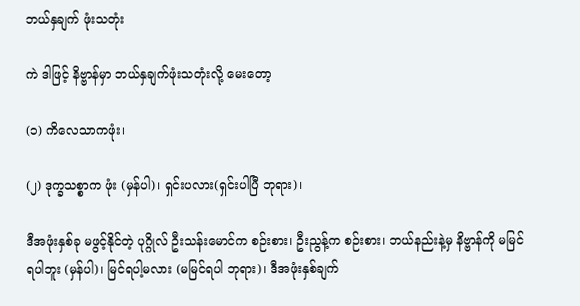ဘယ်နှချက် ဖုံးသတုံး

ကဲ ဒါဖြင့် နိဗ္ဗာန်မှာ ဘယ်နှချက်ဖုံးသတုံးလို့ မေးတော့

(၁) ကိလေသာကဖုံး၊

(၂) ဒုက္ခသစ္စာက ဖုံး (မှန်ပါ)၊ ရှင်းပလား(ရှင်းပါပြီ ဘုရား)၊

ဒီအဖုံးနှစ်ခု မဖွင့်နိုင်တဲ့ ပုဂ္ဂိုလ် ဦးသန်းမောင်က စဉ်းစား၊ ဦးညွန့်က စဉ်းစား၊ ဘယ်နည်းနဲ့မှ နိဗ္ဗာန်ကို မမြင်ရပါဘူး (မှန်ပါ)၊ မြင်ရပါ့မလား (မမြင်ရပါ ဘုရား)၊ ဒီအဖုံးနှစ်ချက်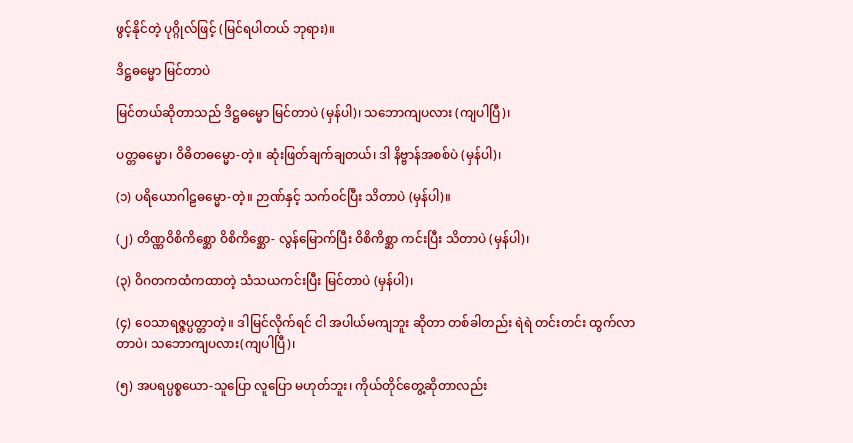ဖွင့်နိုင်တဲ့ ပုဂ္ဂိုလ်ဖြင့် (မြင်ရပါတယ် ဘုရား)။

ဒိဋ္ဌဓမ္မော မြင်တာပဲ

မြင်တယ်ဆိုတာသည် ဒိဋ္ဌဓမ္မော မြင်တာပဲ (မှန်ပါ)၊ သဘောကျပလား (ကျပါပြီ)၊

ပတ္တဓမ္မော၊ ဝိဓိတဓမ္မော-တဲ့။ ဆုံးဖြတ်ချက်ချတယ်၊ ဒါ နိဗ္ဗာန်အစစ်ပဲ (မှန်ပါ)၊

(၁) ပရိယောဂါဠဓမ္မော-တဲ့။ ဉာဏ်နှင့် သက်ဝင်ပြီး သိတာပဲ (မှန်ပါ)။

(၂) တိဏ္ဏဝိစိကိစ္ဆော ဝိစိကိစ္ဆော- လွန်မြောက်ပြီး ဝိစိကိစ္ဆာ ကင်းပြီး သိတာပဲ (မှန်ပါ)၊

(၃) ဝိဂတကထံကထာတဲ့ သံသယကင်းပြီး မြင်တာပဲ (မှန်ပါ)၊

(၄) ဝေသာရဇ္ဇပ္ပတ္တာတဲ့။ ဒါမြင်လိုက်ရင် ငါ အပါယ်မကျဘူး ဆိုတာ တစ်ခါတည်း ရဲရဲ တင်းတင်း ထွက်လာတာပဲ၊ သဘောကျပလား(ကျပါပြီ)၊

(၅) အပရပ္ပစ္စယော-သူပြော လူပြော မဟုတ်ဘူး၊ ကိုယ်တိုင်တွေ့ဆိုတာလည်း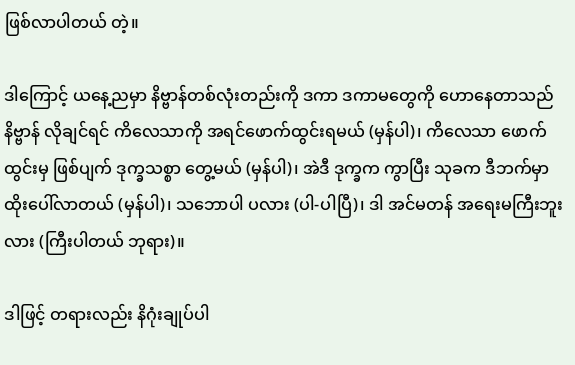ဖြစ်လာပါတယ် တဲ့။

ဒါကြောင့် ယနေ့ညမှာ နိဗ္ဗာန်တစ်လုံးတည်းကို ဒကာ ဒကာမတွေကို ဟောနေတာသည် နိဗ္ဗာန် လိုချင်ရင် ကိလေသာကို အရင်ဖောက်ထွင်းရမယ် (မှန်ပါ)၊ ကိလေသာ ဖောက်ထွင်းမှ ဖြစ်ပျက် ဒုက္ခသစ္စာ တွေ့မယ် (မှန်ပါ)၊ အဲဒီ ဒုက္ခက ကွာပြီး သုခက ဒီဘက်မှာ ထိုးပေါ်လာတယ် (မှန်ပါ)၊ သဘောပါ ပလား (ပါ-ပါပြီ)၊ ဒါ အင်မတန် အရေးမကြီးဘူးလား (ကြီးပါတယ် ဘုရား)။

ဒါဖြင့် တရားလည်း နိဂုံးချုပ်ပါ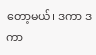တော့မယ်၊ ဒကာ ဒကာ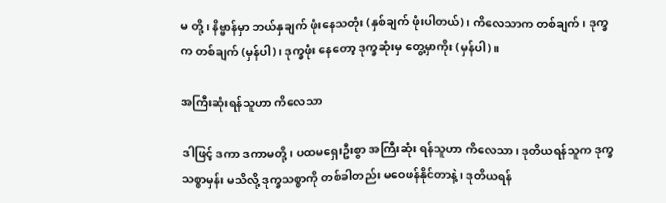မ တို့၊ နိဗ္ဗာန်မှာ ဘယ်နှချက် ဖုံးနေသတုံး (နှစ်ချက် ဖုံးပါတယ်)၊ ကိလေသာက တစ်ချက်၊ ဒုက္ခက တစ်ချက် (မှန်ပါ)၊ ဒုက္ခဖုံး နေတော့ ဒုက္ခဆုံးမှ တွေ့မှာကိုး (မှန်ပါ)။

အကြီးဆုံးရန်သူဟာ ကိလေသာ

ဒါဖြင့် ဒကာ ဒကာမတို့၊ ပထမရှေးဦးစွာ အကြီးဆုံး ရန်သူဟာ ကိလေသာ၊ ဒုတိယရန်သူက ဒုက္ခသစ္စာမှန်း မသိလို့ ဒုက္ခသစ္စာကို တစ်ခါတည်း မဝေဖန်နိုင်တာနဲ့၊ ဒုတိယရန်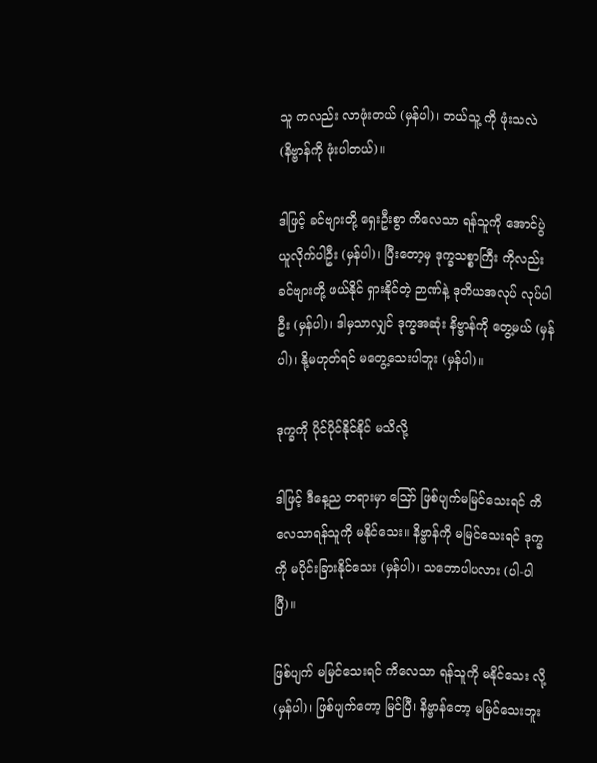သူ ကလည်း လာဖုံးတယ် (မှန်ပါ)၊ ဘယ်သူ့ ကို ဖုံးသလဲ (နိဗ္ဗာန်ကို ဖုံးပါတယ်)။

ဒါဖြင့် ခင်ဗျားတို့ ရှေးဦးစွာ ကိလေသာ ရန်သူကို အောင်ပွဲ ယူလိုက်ပါဦး (မှန်ပါ)၊ ပြီးတော့မှ ဒုက္ခသစ္စာကြီး ကိုလည်း ခင်ဗျားတို့ ဖယ်နိုင် ရှားနိုင်တဲ့ ဉာဏ်နဲ့ ဒုတိယအလုပ် လုပ်ပါဦး (မှန်ပါ)၊ ဒါမှသာလျှင် ဒုက္ခအဆုံး နိဗ္ဗာန်ကို တွေ့မယ် (မှန်ပါ)၊ နို့မဟုတ်ရင် မတွေ့သေးပါဘူး (မှန်ပါ)။

ဒုက္ခကို ပိုင်ပိုင်နိုင်နိုင် မသိလို့

ဒါဖြင့် ဒီနေ့ည တရားမှာ ဪ ဖြစ်ပျက်မမြင်သေးရင် ကိလေသာရန်သူကို မနိုင်သေး။ နိဗ္ဗာန်ကို မမြင်သေးရင် ဒုက္ခကို မပိုင်းခြားနိုင်သေး (မှန်ပါ)၊ သဘောပါပလား (ပါ-ပါပြီ)။

ဖြစ်ပျက် မမြင်သေးရင် ကိလေသာ ရန်သူကို မနိုင်သေး လို့ (မှန်ပါ)၊ ဖြစ်ပျက်တော့ မြင်ပြီ၊ နိဗ္ဗာန်တော့ မမြင်သေးဘူး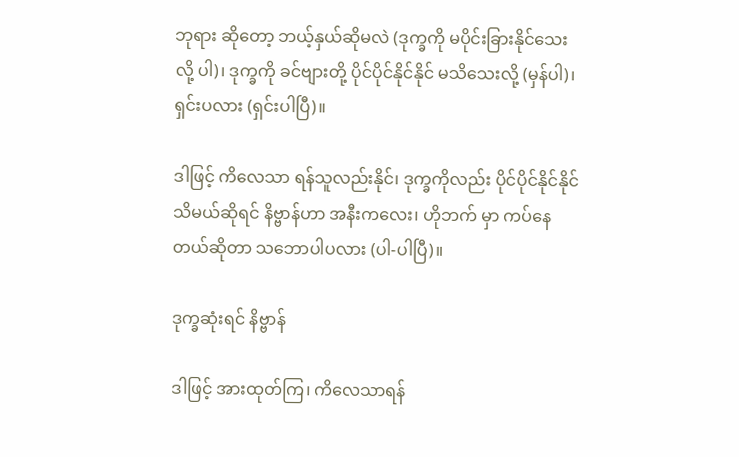ဘုရား ဆိုတော့ ဘယ့်နှယ်ဆိုမလဲ (ဒုက္ခကို မပိုင်းခြားနိုင်သေးလို့ ပါ)၊ ဒုက္ခကို ခင်ဗျားတို့ ပိုင်ပိုင်နိုင်နိုင် မသိသေးလို့ (မှန်ပါ)၊ ရှင်းပလား (ရှင်းပါပြီ)။

ဒါဖြင့် ကိလေသာ ရန်သူလည်းနိုင်၊ ဒုက္ခကိုလည်း ပိုင်ပိုင်နိုင်နိုင် သိမယ်ဆိုရင် နိဗ္ဗာန်ဟာ အနီးကလေး၊ ဟိုဘက် မှာ ကပ်နေတယ်ဆိုတာ သဘောပါပလား (ပါ-ပါပြီ)။

ဒုက္ခဆုံးရင် နိဗ္ဗာန်

ဒါဖြင့် အားထုတ်ကြ၊ ကိလေသာရန်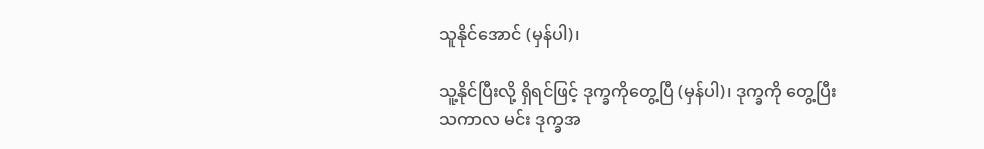သူနိုင်အောင် (မှန်ပါ)၊

သူ့နိုင်ပြီးလို့ ရှိရင်ဖြင့် ဒုက္ခကိုတွေ့ပြီ (မှန်ပါ)၊ ဒုက္ခကို တွေ့ပြီးသကာလ မင်း ဒုက္ခအ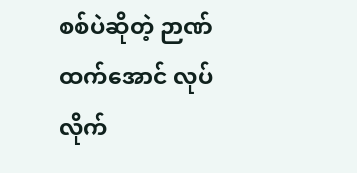စစ်ပဲဆိုတဲ့ ဉာဏ်ထက်အောင် လုပ်လိုက်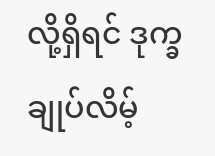လို့ရှိရင် ဒုက္ခချုပ်လိမ့်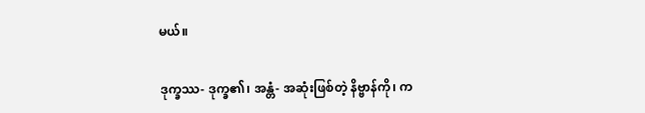မယ်။

ဒုက္ခဿ- ဒုက္ခ၏၊ အန္တံ- အဆုံးဖြစ်တဲ့ နိဗ္ဗာန်ကို၊ က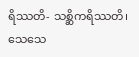ရိဿတိ- သစ္ဆိကရိဿတိ၊ သေသေ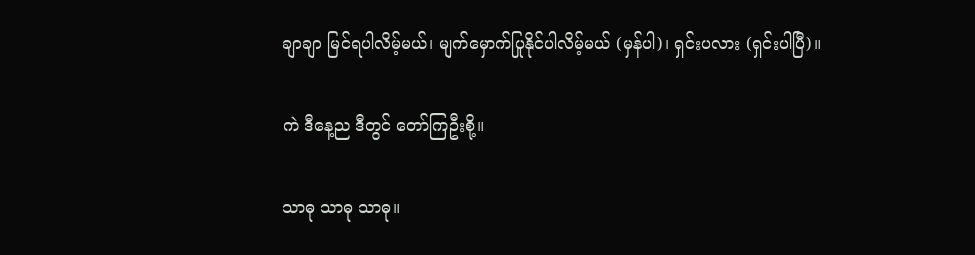ချာချာ မြင်ရပါလိမ့်မယ်၊ မျက်မှောက်ပြုနိုင်ပါလိမ့်မယ် (မှန်ပါ)၊ ရှင်းပလား (ရှင်းပါပြီ)။

ကဲ ဒီနေ့ည ဒီတွင် တော်ကြဦးစို့။

သာဓု သာဓု သာဓု။